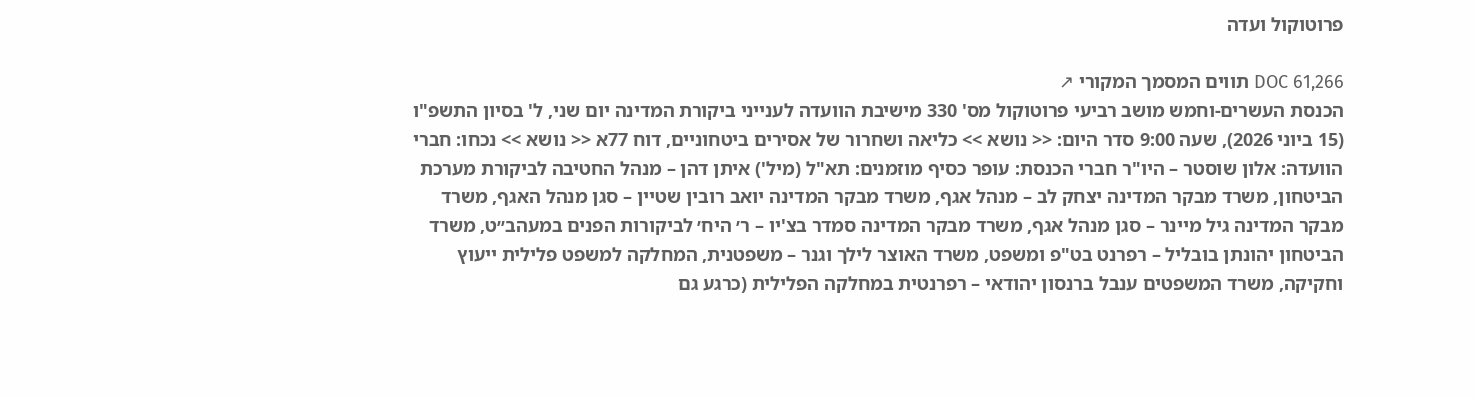פרוטוקול ועדה

DOC 61,266 תווים המסמך המקורי ↗
הכנסת העשרים-וחמש מושב רביעי פרוטוקול מס' 330 מישיבת הוועדה לענייני ביקורת המדינה יום שני, ל' בסיון התשפ"ו (15 ביוני 2026), שעה 9:00 סדר היום: << נושא >> כליאה ושחרור של אסירים ביטחוניים, דוח 77א << נושא >> נכחו: חברי הוועדה: אלון שוסטר – היו"ר חברי הכנסת: עופר כסיף מוזמנים: תא"ל (מיל') איתן דהן – מנהל החטיבה לביקורת מערכת הביטחון, משרד מבקר המדינה יצחק לב – מנהל אגף, משרד מבקר המדינה יואב רובין שטיין – סגן מנהל האגף, משרד מבקר המדינה גיל מיינר – סגן מנהל אגף, משרד מבקר המדינה סמדר בצ'יו – ר׳ היח׳ לביקורות הפנים במעהב״ט, משרד הביטחון יהונתן בובליל – רפרנט בט"פ ומשפט, משרד האוצר לילך וגנר – משפטנית, המחלקה למשפט פלילית ייעוץ וחקיקה, משרד המשפטים ענבל ברנסון יהודאי – רפרנטית במחלקה הפלילית (כרגע גם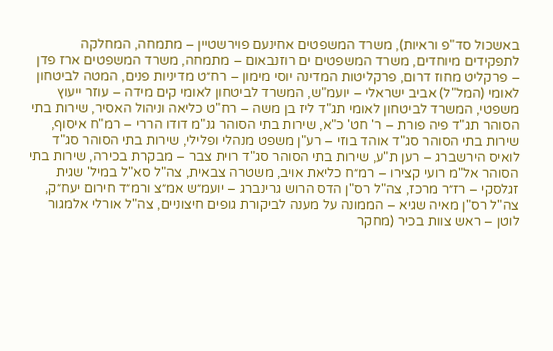באשכול סד"פ וראיות), משרד המשפטים אחינעם פוירשטיין – מתמחה, המחלקה לתפקידים מיוחדים, משרד המשפטים ים רוזנבאום – מתמחה, משרד המשפטים ארז פדן – פרקליט מחוז דרום, פרקליטות המדינה יוסי מימון – רח״ט מדיניות פנים, המטה לביטחון לאומי (המל"ל) אביב ישראלי – יועמ"ש, המשרד לביטחון לאומי קים מידה – עוזר ייעוץ משפטי, המשרד לביטחון לאומי תג"ד ליז בן משה – רח"ט כליאה וניהול האסיר, שירות בתי הסוהר תג"ד פיה פורת – ר' חט' כ"א, שירות בתי הסוהר גנ"מ דודו הררי – רמ"ח איסוף, שירות בתי הסוהר סג"ד אוהד בוזי – רע"ן משפט מנהלי ופלילי, שירות בתי הסוהר סג"ד לואיס הירשברג – רען ת"ע, שירות בתי הסוהר סג"ד רוית צבר – מבקרת בכירה, שירות בתי הסוהר אל"מ רועי קצירו – רמ״ח כליאת אויב, משטרה צבאית, צה"ל סא"ל במיל' שגית זגלסקי – רז״ר מרכז, צה"ל רס"ן הדס הרוש גרינברג – יועמ״ש אמ״צ ורמ״ד חירום יעח״ק, צה"ל רס"ן מאיה שגיא – הממונה על מענה לביקורת גופים חיצוניים, צה"ל אורלי אלמגור לוטן – ראש צוות בכיר (מחקר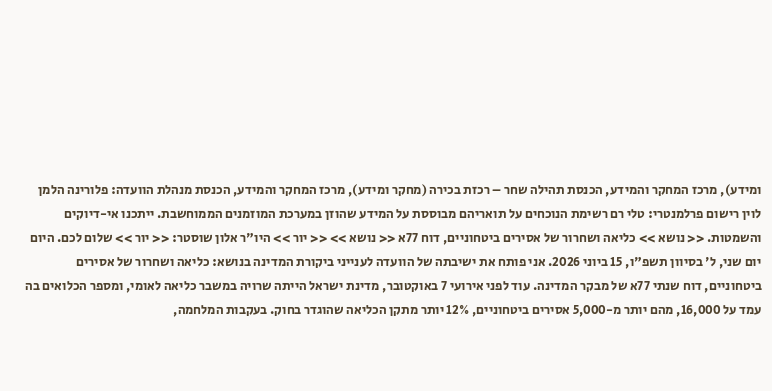ומידע), מרכז המחקר והמידע, הכנסת תהילה שחר – רכזת בכירה (מחקר ומידע), מרכז המחקר והמידע, הכנסת מנהלת הוועדה: פלורינה הלמן לוין רישום פרלמנטרי: טלי רם רשימת הנוכחים על תואריהם מבוססת על המידע שהוזן במערכת המוזמנים הממוחשבת. ייתכנו אי-דיוקים והשמטות. << נושא >> כליאה ושחרור של אסירים ביטחוניים, דוח 77א << נושא >> << יור >> היו"ר אלון שוסטר: << יור >> שלום לכם. היום יום שני, ל' בסיוון תשפ"ו, 15 ביוני 2026. אני פותח את ישיבתה של הוועדה לענייני ביקורת המדינה בנושא: כליאה ושחרור של אסירים ביטחוניים, דוח שנתי 77א של מבקר המדינה. עוד לפני אירועי 7 באוקטובר, מדינת ישראל הייתה שרויה במשבר כליאה לאומי, ומספר הכלואים בה עמד על 16,000, מהם יותר מ-5,000 אסירים ביטחוניים, 12% יותר מתקן הכליאה שהוגדר בחוק. בעקבות המלחמה,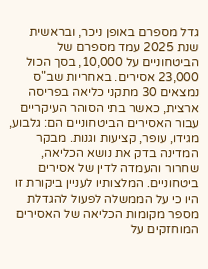גדל מספרם באופן ניכר, ובראשית שנת 2025 עמד מספרם של הביטחוניים על 10,000, בסך הכול 23,000 אסירים. באחריות שב"ס נמצאים 30 מתקני כליאה בפריסה ארצית, כאשר בתי הסוהר העיקריים עבור האסירים הביטחוניים הם: גלבוע, מגידו, עופר, קציעות וגנות. מבקר המדינה בדק את נושא הכליאה, שחרור והעמדה לדין של אסירים ביטחוניים. המלצותיו לעניין ביקורת זו היו כי על הממשלה לפעול להגדלת מספר מקומות הכליאה של האסירים המוחזקים על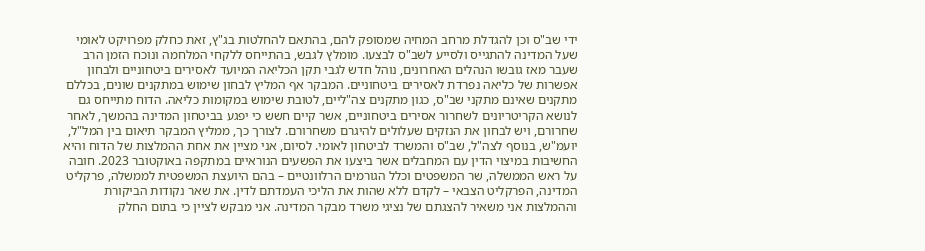ידי שב"ס וכן להגדלת מרחב המחיה שמסופק להם, בהתאם להחלטות בג"ץ, זאת כחלק מפרויקט לאומי שעל המדינה להתגייס ולסייע לשב"ס לבצעו. מומלץ לגבש, בהתייחס ללקחי המלחמה ונוכח הזמן הרב שעבר מאז גובשו הנהלים האחרונים, נוהל חדש לגבי תקן הכליאה המיועד לאסירים ביטחוניים ולבחון אפשרות של כליאה נפרדת לאסירים ביטחוניים. המבקר אף המליץ לבחון שימוש במתקנים שונים, בכללם מתקנים שאינם מתקני שב"ס, כגון מתקנים צה"ליים, לטובת שימוש במקומות כליאה. הדוח מתייחס גם לנושא הקריטריונים לשחרור אסירים ביטחוניים, אשר קיים חשש כי יפגע בביטחון המדינה בהמשך, לאחר שחרורם, ויש לבחון את הנזקים שעלולים להיגרם משחרורם. לצורך כך, ממליץ המבקר תיאום בין המל"ל, יועמ"ש, בנוסף לצה"ל, שב"ס והמשרד לביטחון לאומי. לסיום, אני מציין את אחת ההמלצות של הדוח והיא החשיבות במיצוי הדין עם המחבלים אשר ביצעו את הפשעים הנוראיים במתקפה באוקטובר 2023. חובה על ראש הממשלה, שר המשפטים וכלל הגורמים הרלוונטיים – בהם היועצת המשפטית לממשלה, פרקליט המדינה, הפרקליט הצבאי – לקדם ללא שהות את הליכי העמדתם לדין. את שאר נקודות הביקורת וההמלצות אני משאיר להצגתם של נציגי משרד מבקר המדינה. אני מבקש לציין כי בתום החלק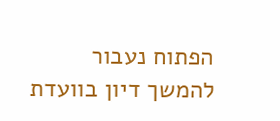הפתוח נעבור להמשך דיון בוועדת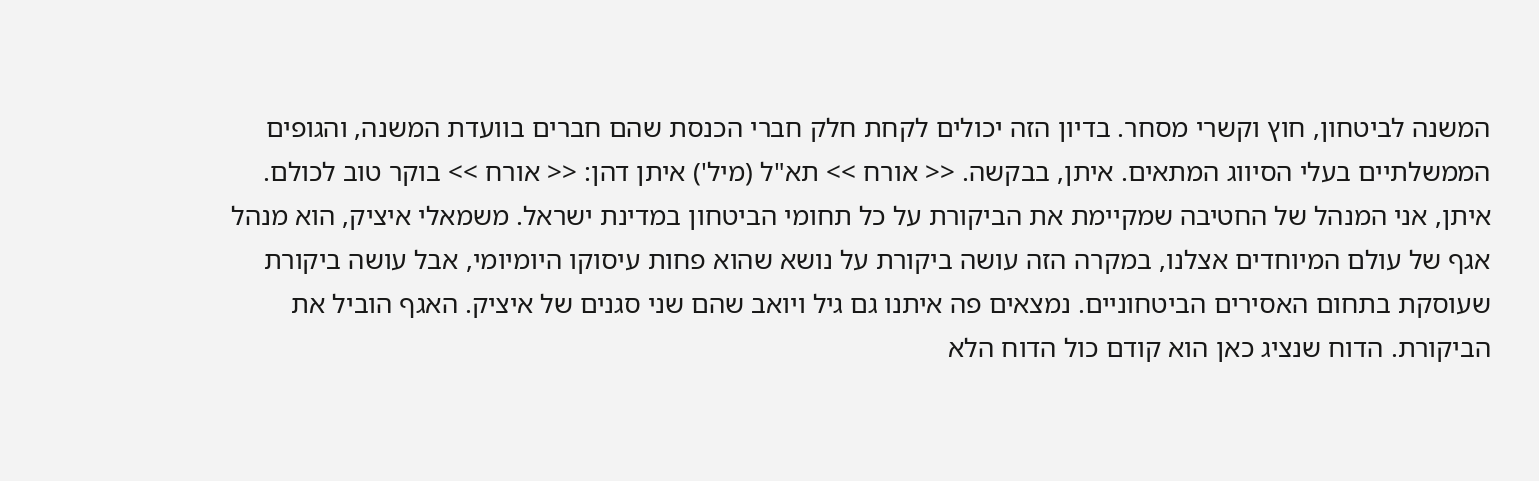המשנה לביטחון, חוץ וקשרי מסחר. בדיון הזה יכולים לקחת חלק חברי הכנסת שהם חברים בוועדת המשנה, והגופים הממשלתיים בעלי הסיווג המתאים. איתן, בבקשה. << אורח >> תא"ל (מיל') איתן דהן: << אורח >> בוקר טוב לכולם. איתן, אני המנהל של החטיבה שמקיימת את הביקורת על כל תחומי הביטחון במדינת ישראל. משמאלי איציק, הוא מנהל אגף של עולם המיוחדים אצלנו, במקרה הזה עושה ביקורת על נושא שהוא פחות עיסוקו היומיומי, אבל עושה ביקורת שעוסקת בתחום האסירים הביטחוניים. נמצאים פה איתנו גם גיל ויואב שהם שני סגנים של איציק. האגף הוביל את הביקורת. הדוח שנציג כאן הוא קודם כול הדוח הלא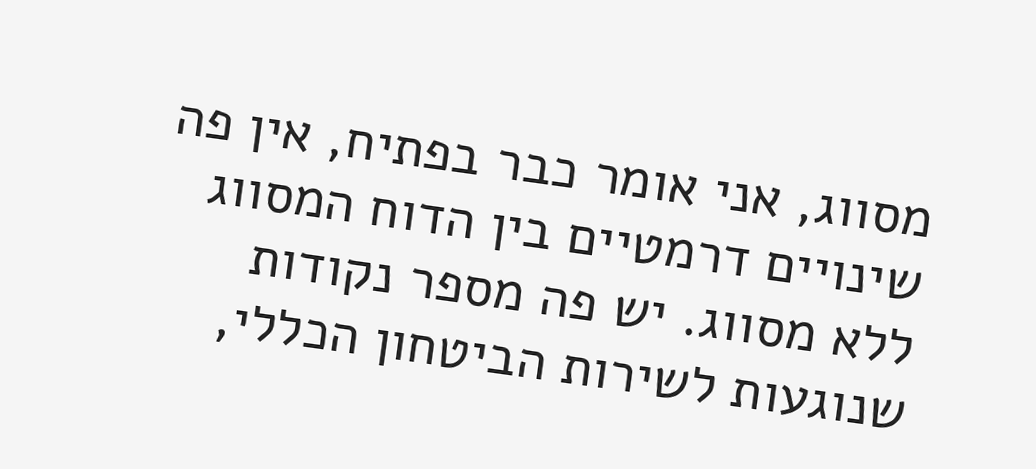מסווג, אני אומר כבר בפתיח, אין פה שינויים דרמטיים בין הדוח המסווג ללא מסווג. יש פה מספר נקודות שנוגעות לשירות הביטחון הכללי,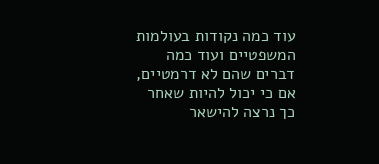עוד כמה נקודות בעולמות המשפטיים ועוד כמה דברים שהם לא דרמטיים, אם כי יכול להיות שאחר כך נרצה להישאר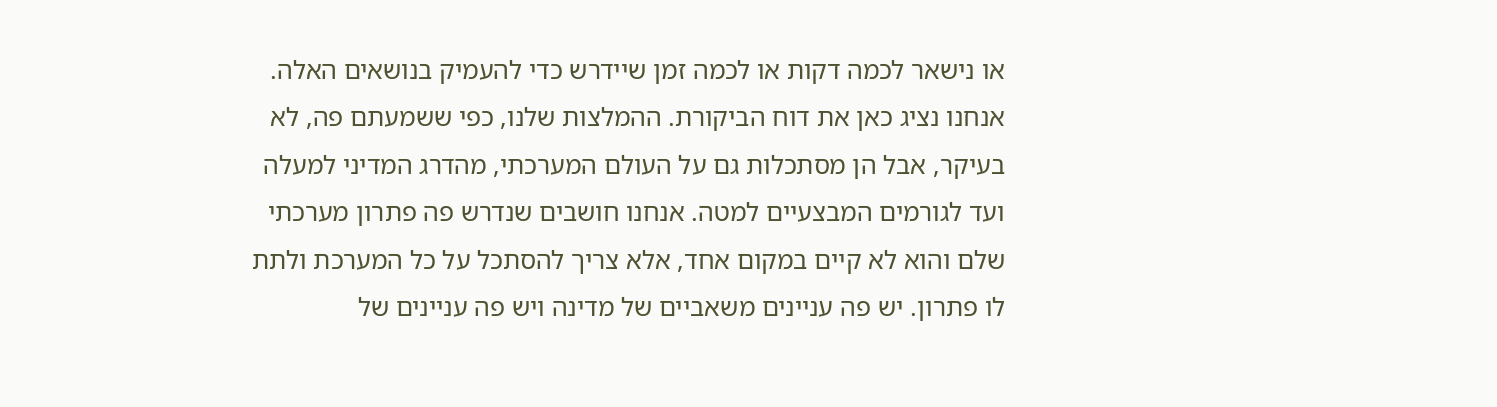או נישאר לכמה דקות או לכמה זמן שיידרש כדי להעמיק בנושאים האלה. אנחנו נציג כאן את דוח הביקורת. ההמלצות שלנו, כפי ששמעתם פה, לא בעיקר, אבל הן מסתכלות גם על העולם המערכתי, מהדרג המדיני למעלה ועד לגורמים המבצעיים למטה. אנחנו חושבים שנדרש פה פתרון מערכתי שלם והוא לא קיים במקום אחד, אלא צריך להסתכל על כל המערכת ולתת לו פתרון. יש פה עניינים משאביים של מדינה ויש פה עניינים של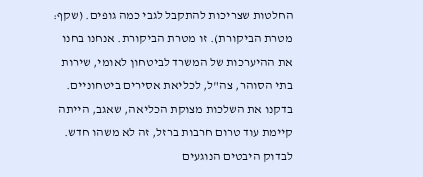החלטות שצריכות להתקבל לגבי כמה גופים. (שקף: מטרת הביקורת). זו מטרת הביקורת. אנחנו בחנו את ההיערכות של המשרד לביטחון לאומי, שירות בתי הסוהר, צה"ל, לכליאת אסירים ביטחוניים. בדקנו את השלכות מצוקת הכליאה, שאגב, הייתה קיימת עוד טרום חרבות ברזל, זה לא משהו חדש. לבדוק היבטים הנוגעים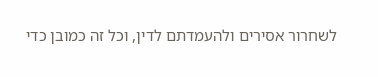לשחרור אסירים ולהעמדתם לדין, וכל זה כמובן כדי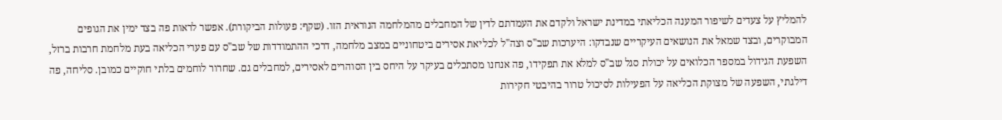להמליץ על צעדים לשיפור המענה הכליאתי במדינת ישראל ולקדם את העמדתם לדין של המחבלים מהמלחמה הנוראית הזו. (שקף: פעולות הביקורת). אפשר לראות פה בצד ימין את הגופים המבוקרים, ובצד שמאל את הנושאים העיקריים שנבדקו: היערכות שב"ס וצה"ל לכליאת אסירים ביטחוניים במצב מלחמה, דרכי ההתמודדות של שב"ס עם פערי הכליאה בעת מלחמת חרבות ברזל, השפעת הגידול במספר הכלואים על יכולת סגל שב"ס למלא את תפקידו, פה אנחנו מסתכלים בעיקר על היחס בין הסוהרים לאסירים, למחבלים גם. שחרור לוחמים בלתי חוקיים כמובן. סליחה, פה דילגתי, השפעה של מצוקת הכליאה על הפעילות לסיכול טרור בהיבטי חקירות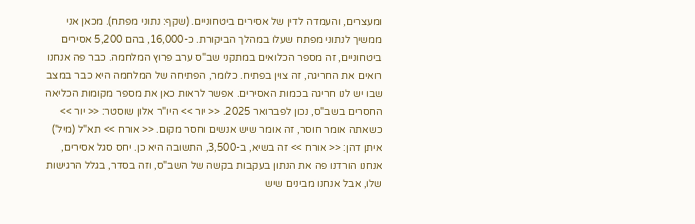ומעצרים, והעמדה לדין של אסירים ביטחוניים. (שקף: נתוני מפתח). מכאן אני ממשיך לנתוני מפתח שעלו במהלך הביקורת. כ-16,000, בהם 5,200 אסירים ביטחוניים, זה מספר הכלואים במתקני שב"ס ערב פרוץ המלחמה. כבר פה אנחנו רואים את החריגה, זה צוין בפתיח. כלומר, הפתיחה של המלחמה היא כבר במצב שבו יש לנו חריגה בכמות האסירים. אפשר לראות כאן את מספר מקומות הכליאה החסרים בשב"ס, נכון לפברואר 2025. << יור >> היו"ר אלון שוסטר: << יור >> כשאתה אומר חוסר, זה אומר שיש אנשים וחסר מקום. << אורח >> תא"ל (מיל') איתן דהן: << אורח >> זה בשיא, ב-3,500, התשובה היא כן. יחס סגל אסירים, אנחנו הורדנו פה את הנתון בעקבות בקשה של השב"ס, וזה בסדר, בגלל הרגישות שלו, אבל אנחנו מבינים שיש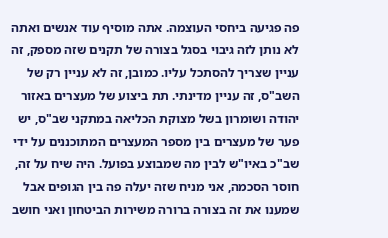פה פגיעה ביחסי העוצמה. אתה מוסיף עוד אנשים ואתה לא נותן לזה גיבוי בסגל בצורה של תקנים שזה מספק, זה עניין שצריך להסתכל עליו. כמובן, זה לא עניין רק של השב"ס, זה עניין מדינתי. תת ביצוע של מעצרים באזור יהודה ושומרון בשל מצוקת הכליאה במתקני שב"ס, יש פער של מעצרים בין מספר המעצרים המתוכננים על ידי שב"כ באיו"ש לבין מה שמבוצע בפועל. היה שיח על זה, חוסר הסכמה, אני מניח שזה יעלה פה בין הגופים אבל שמענו את זה בצורה ברורה משירות הביטחון ואני חושב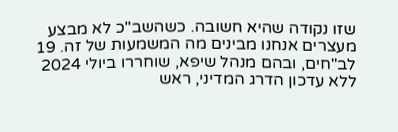שזו נקודה שהיא חשובה. כשהשב"כ לא מבצע מעצרים אנחנו מבינים מה המשמעות של זה. 19 לב"חים, ובהם מנהל שיפא, שוחררו ביולי 2024 ללא עדכון הדרג המדיני, ראש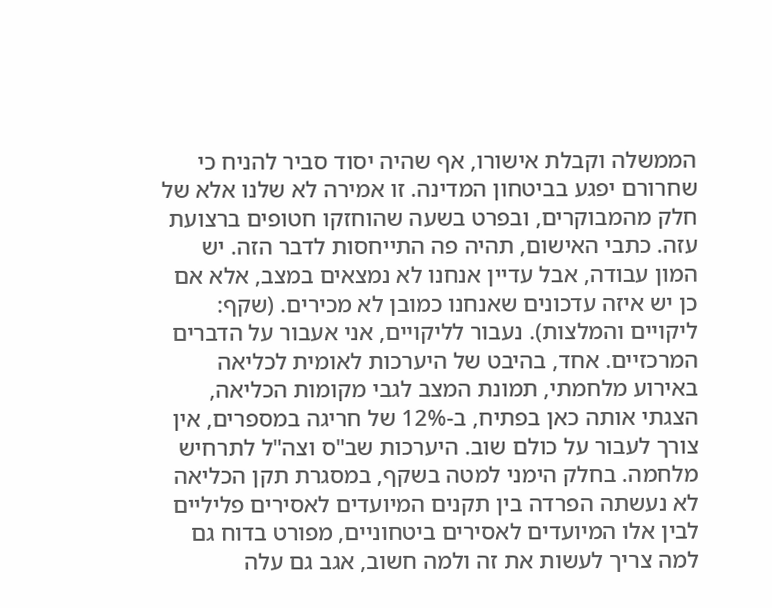הממשלה וקבלת אישורו, אף שהיה יסוד סביר להניח כי שחרורם יפגע בביטחון המדינה. זו אמירה לא שלנו אלא של חלק מהמבוקרים, ובפרט בשעה שהוחזקו חטופים ברצועת עזה. כתבי האישום, תהיה פה התייחסות לדבר הזה. יש המון עבודה, אבל עדיין אנחנו לא נמצאים במצב, אלא אם כן יש איזה עדכונים שאנחנו כמובן לא מכירים. (שקף: ליקויים והמלצות). נעבור לליקויים, אני אעבור על הדברים המרכזיים. אחד, בהיבט של היערכות לאומית לכליאה באירוע מלחמתי, תמונת המצב לגבי מקומות הכליאה, הצגתי אותה כאן בפתיח, ב-12% של חריגה במספרים, אין צורך לעבור על כולם שוב. היערכות שב"ס וצה"ל לתרחיש מלחמה. בחלק הימני למטה בשקף, במסגרת תקן הכליאה לא נעשתה הפרדה בין תקנים המיועדים לאסירים פליליים לבין אלו המיועדים לאסירים ביטחוניים, מפורט בדוח גם למה צריך לעשות את זה ולמה חשוב, אגב גם עלה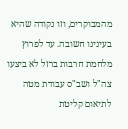מהמבוקרים, וזו נקודה שהיא בעינינו חשובה. עד לפרוץ מלחמת חרבות ברזל לא ביצעו צה"ל ושב"ס עבודת מטה לתיאום קליטת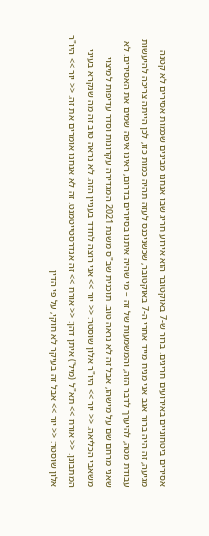אסירים ביטחוניים באירועים חריגים. ברור ש-7 באוקטובר הוא אירוע חריג שבו אנחנו מבינים שכמות אסירים לא קטנה מגיעה, זה היה ברור אגב אני מניח מייד אחרי ה-7 באוקטובר, שכשניכנס לעזה תהיה כמות כזו, לכן הייתה צריכה להיעשות עבודת מטה, להיערך לדבר הזה, והמשמעות של זה – מי שהיה איתנו בסיורים בדרום, ראינו איפה שמים את האסירים. לא שאני מרחם שם על מישהו, אבל זה לא נראה טוב. תוכנית שב"ס משנת 2021 המגדירה עקרונות וסדר עדיפות למיצוי משאבי הכליאה. << יור >> היו"ר אלון שוסטר: << יור >> אני רוצה לחדד בעניין הזה. לא נראה טוב זה מה שנקרא בעיני המתבונן. << אורח >> תא"ל (מיל') איתן דהן: << אורח >> זה אנדרסטייטמנט. זה לא אנחנו אומרים את זה. << יור >> היו"ר אלון שוסטר: << יור >> אבל זה בעיקר לא חוקי, על פי הדין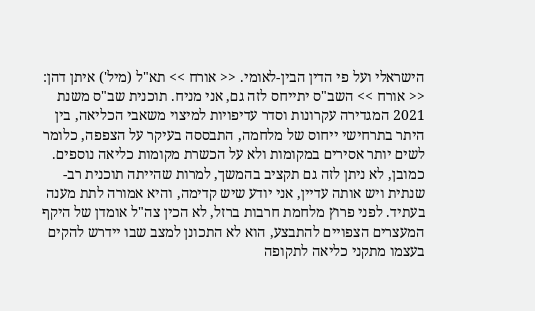הישראלי ועל פי הדין הבין-לאומי. << אורח >> תא"ל (מיל') איתן דהן: << אורח >> השב"ס יתייחס לזה גם, אני מניח. תוכנית שב"ס משנת 2021 המגדירה עקרונות וסדר עדיפויות למיצוי משאבי הכליאה, בין היתר בתרחישי ייחוס של מלחמה, התבססה בעיקר על הצפפה, כלומר לשים יותר אסירים במקומות ולא על הכשרת מקומות כליאה נוספים. כמובן, לא ניתן לזה גם תקציב בהמשך, למרות שהייתה תוכנית רב-שנתית ויש אותה עדיין, אני יודע שיש קדימה, והיא אמורה לתת מענה בעתיד. לפני פרוץ מלחמת חרבות ברזל, לא הכין צה"ל אומדן של היקף המעצרים הצפויים להתבצע, הוא לא התכונן למצב שבו יידרש להקים בעצמו מתקני כליאה לתקופה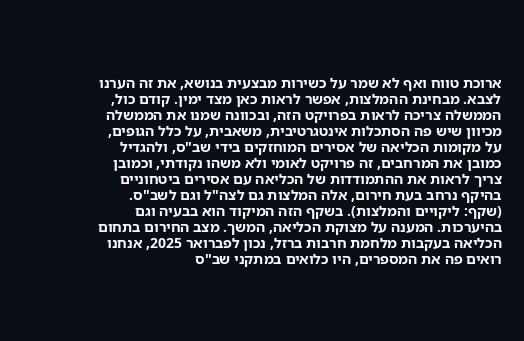ארוכת טווח ואף לא שמר על כשירות מבצעית בנושא, את זה הערנו לצבא. מבחינת ההמלצות, אפשר לראות כאן מצד ימין. קודם כול, הממשלה צריכה לראות בפרויקט הזה, ובכוונה שמנו את הממשלה מכיוון שיש פה הסתכלות אינטגרטיבית, משאבית, על כלל הגופים, על מקומות הכליאה של אסירים המוחזקים בידי שב"ס, ולהגדיל כמובן את המרחבים, זה פרויקט לאומי ולא משהו נקודתי, וכמובן צריך לראות את ההתמודדות של הכליאה עם אסירים ביטחוניים בהיקף נרחב בעת חירום, אלה המלצות גם לצה"ל וגם לשב"ס. (שקף: ליקויים והמלצות). בשקף הזה המיקוד הוא בבעיה וגם בהיערכות. המענה על מצוקת הכליאה, המשך. מצב החירום בתחום הכליאה בעקבות מלחמת חרבות ברזל, נכון לפברואר 2025, אנחנו רואים פה את המספרים, היו כלואים במתקני שב"ס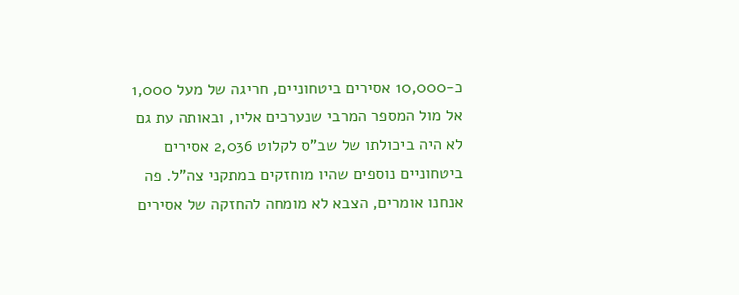כ-10,000 אסירים ביטחוניים, חריגה של מעל 1,000 אל מול המספר המרבי שנערכים אליו, ובאותה עת גם לא היה ביכולתו של שב"ס לקלוט 2,036 אסירים ביטחוניים נוספים שהיו מוחזקים במתקני צה"ל. פה אנחנו אומרים, הצבא לא מומחה להחזקה של אסירים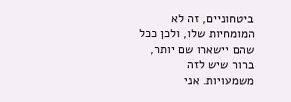ביטחוניים, זה לא המומחיות שלו, ולכן ככל שהם יישארו שם יותר, ברור שיש לזה משמעויות. אני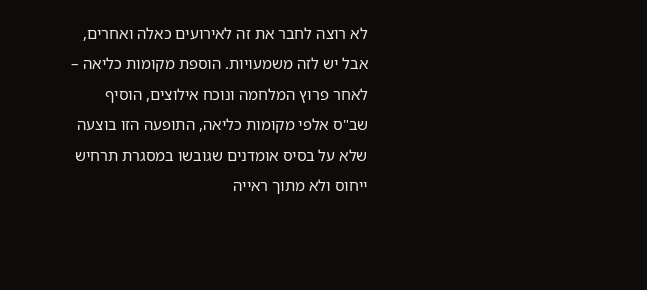לא רוצה לחבר את זה לאירועים כאלה ואחרים, אבל יש לזה משמעויות. הוספת מקומות כליאה – לאחר פרוץ המלחמה ונוכח אילוצים, הוסיף שב"ס אלפי מקומות כליאה, התופעה הזו בוצעה שלא על בסיס אומדנים שגובשו במסגרת תרחיש ייחוס ולא מתוך ראייה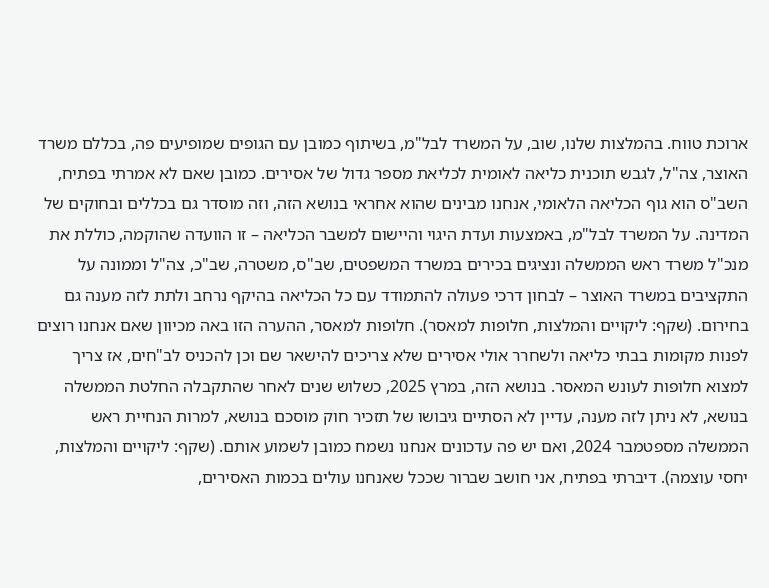ארוכת טווח. בהמלצות שלנו, שוב, על המשרד לבל"מ, בשיתוף כמובן עם הגופים שמופיעים פה, בכללם משרד האוצר, צה"ל, לגבש תוכנית כליאה לאומית לכליאת מספר גדול של אסירים. כמובן שאם לא אמרתי בפתיח, השב"ס הוא גוף הכליאה הלאומי, אנחנו מבינים שהוא אחראי בנושא הזה, וזה מוסדר גם בכללים ובחוקים של המדינה. על המשרד לבל"מ, באמצעות ועדת היגוי והיישום למשבר הכליאה – זו הוועדה שהוקמה, כוללת את מנכ"ל משרד ראש הממשלה ונציגים בכירים במשרד המשפטים, שב"ס, משטרה, שב"כ, צה"ל וממונה על התקציבים במשרד האוצר – לבחון דרכי פעולה להתמודד עם כל הכליאה בהיקף נרחב ולתת לזה מענה גם בחירום. (שקף: ליקויים והמלצות, חלופות למאסר). חלופות למאסר, ההערה הזו באה מכיוון שאם אנחנו רוצים לפנות מקומות בבתי כליאה ולשחרר אולי אסירים שלא צריכים להישאר שם וכן להכניס לב"חים, אז צריך למצוא חלופות לעונש המאסר. בנושא הזה, במרץ 2025, כשלוש שנים לאחר שהתקבלה החלטת הממשלה בנושא, לא ניתן לזה מענה, עדיין לא הסתיים גיבושו של תזכיר חוק מוסכם בנושא, למרות הנחיית ראש הממשלה מספטמבר 2024, ואם יש פה עדכונים אנחנו נשמח כמובן לשמוע אותם. (שקף: ליקויים והמלצות, יחסי עוצמה). דיברתי בפתיח, אני חושב שברור שככל שאנחנו עולים בכמות האסירים,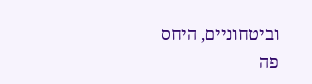וביטחוניים, היחס פה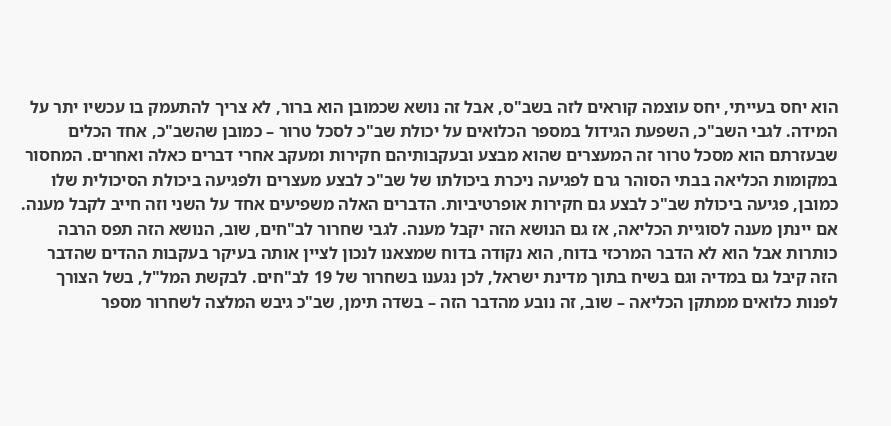הוא יחס בעייתי, יחס עוצמה קוראים לזה בשב"ס, אבל זה נושא שכמובן הוא ברור, לא צריך להתעמק בו עכשיו יתר על המידה. לגבי השב"כ, השפעת הגידול במספר הכלואים על יכולת שב"כ לסכל טרור – כמובן שהשב"כ, אחד הכלים שבעזרתם הוא מסכל טרור זה המעצרים שהוא מבצע ובעקבותיהם חקירות ומעקב אחרי דברים כאלה ואחרים. המחסור במקומות הכליאה בבתי הסוהר גרם לפגיעה ניכרת ביכולתו של שב"כ לבצע מעצרים ולפגיעה ביכולת הסיכולית שלו כמובן, פגיעה ביכולת שב"כ לבצע גם חקירות אופרטיביות. הדברים האלה משפיעים אחד על השני וזה חייב לקבל מענה. אם יינתן מענה לסוגיית הכליאה, אז גם הנושא הזה יקבל מענה. לגבי שחרור לב"חים, שוב, הנושא הזה תפס הרבה כותרות אבל הוא לא הדבר המרכזי בדוח, הוא נקודה בדוח שמצאנו לנכון לציין אותה בעיקר בעקבות ההדים שהדבר הזה קיבל גם במדיה וגם בשיח בתוך מדינת ישראל, לכן נגענו בשחרור של 19 לב"חים. לבקשת המל"ל, בשל הצורך לפנות כלואים ממתקן הכליאה – שוב, זה נובע מהדבר הזה – בשדה תימן, שב"כ גיבש המלצה לשחרור מספר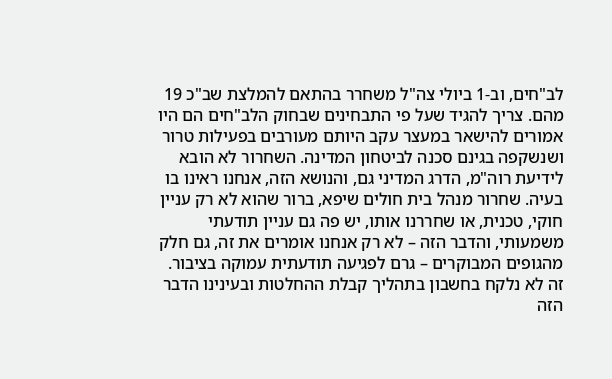לב"חים, וב-1 ביולי צה"ל משחרר בהתאם להמלצת שב"כ 19 מהם. צריך להגיד שעל פי התבחינים שבחוק הלב"חים הם היו אמורים להישאר במעצר עקב היותם מעורבים בפעילות טרור ושנשקפה בגינם סכנה לביטחון המדינה. השחרור לא הובא לידיעת רוה"מ, הדרג המדיני גם, והנושא הזה, אנחנו ראינו בו בעיה. שחרור מנהל בית חולים שיפא, ברור שהוא לא רק עניין חוקי, טכנית, או שחררנו אותו, יש פה גם עניין תודעתי משמעותי, והדבר הזה – לא רק אנחנו אומרים את זה, גם חלק מהגופים המבוקרים – גרם לפגיעה תודעתית עמוקה בציבור. זה לא נלקח בחשבון בתהליך קבלת ההחלטות ובעינינו הדבר הזה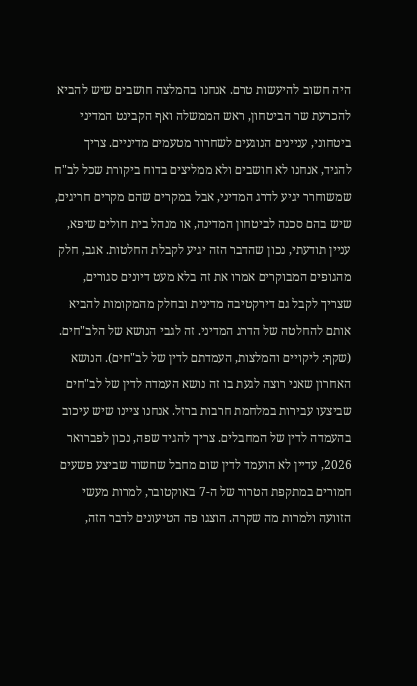היה חשוב להיעשות טרם. אנחנו בהמלצה חושבים שיש להביא להכרעת שר הביטחון, ראש הממשלה ואף הקבינט המדיני ביטחוני, עניינים הנוגעים לשחרור מטעמים מדיניים. צריך להגיד, אנחנו לא חושבים ולא ממליצים בדוח ביקורת שכל לב"ח שמשוחרר יגיע לדרג המדיני, אבל במקרים שהם מקרים חריגים, שיש בהם סכנה לביטחון המדינה, או מנהל בית חולים שיפא, עניין תודעתי, נכון שהדבר הזה יגיע לקבלת החלטות. אגב, חלק מהגופים המבוקרים אמרו את זה בלא מעט דיונים סגורים, שצריך לקבל גם דירקטיבה מדינית ובחלק מהמקומות להביא אותם להחלטה של הדרג המדיני. זה לגבי הנושא של הלב"חים. (שקף: ליקויים והמלצות, העמדתם לדין של לב"חים). הנושא האחרון שאני רוצה לגעת בו זה נושא העמדה לדין של לב"חים שביצעו עבירות במלחמת חרבות ברזל. אנחנו ציינו שיש עיכוב בהעמדה לדין של המחבלים. צריך להגיד שפה, נכון לפברואר 2026, עדיין לא הועמד לדין שום מחבל שחשוד שביצע פשעים חמורים במתקפת הטרור של ה-7 באוקטובר, למרות מעשי הזוועה ולמרות מה שקרה. הוצגו פה הטיעונים לדבר הזה,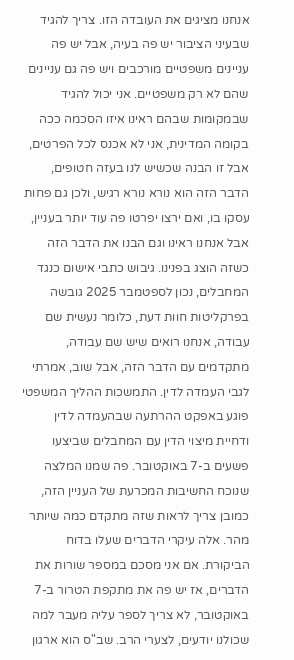אנחנו מציגים את העובדה הזו. צריך להגיד שבעיני הציבור יש פה בעיה, אבל יש פה עניינים משפטיים מורכבים ויש פה גם עניינים שהם לא רק משפטיים. אני יכול להגיד שבמקומות שבהם ראינו איזו הסכמה ככה בקומה המדינית, אני לא אכנס לכל הפרטים, אבל זו הבנה שכשיש לנו בעזה חטופים, הדבר הזה הוא נורא נורא רגיש, ולכן גם פחות עסקו בו, ואם ירצו יפרטו פה עוד יותר בעניין, אבל אנחנו ראינו וגם הבנו את הדבר הזה כשזה הוצג בפנינו. גיבוש כתבי אישום כנגד המחבלים, נכון לספטמבר 2025 גובשה בפרקליטות חוות דעת, כלומר נעשית שם עבודה, אנחנו רואים שיש שם עבודה, מתקדמים עם הדבר הזה, אבל שוב, אמרתי לגבי העמדה לדין. התמשכות ההליך המשפטי פוגע באפקט ההרתעה שבהעמדה לדין ודחיית מיצוי הדין עם המחבלים שביצעו פשעים ב-7 באוקטובר. פה שמנו המלצה שנוכח החשיבות המכרעת של העניין הזה, כמובן צריך לראות שזה מתקדם כמה שיותר מהר. אלה עיקרי הדברים שעלו בדוח הביקורת. אם אני מסכם במספר שורות את הדברים, אז יש פה את מתקפת הטרור ב-7 באוקטובר, לא צריך לספר עליה מעבר למה שכולנו יודעים, לצערי הרב. שב"ס הוא ארגון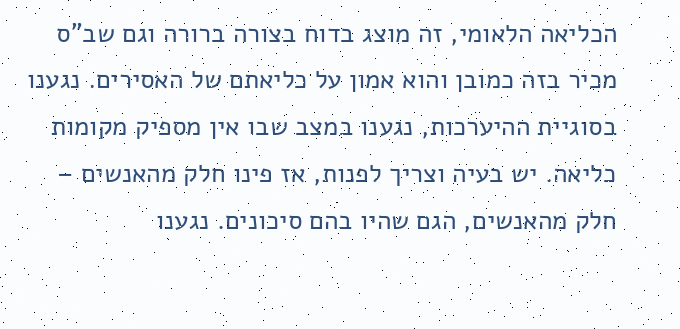הכליאה הלאומי, זה מוצג בדוח בצורה ברורה וגם שב"ס מכיר בזה כמובן והוא אמון על כליאתם של האסירים. נגענו בסוגיית ההיערכות, נגענו במצב שבו אין מספיק מקומות כליאה. יש בעיה וצריך לפנות, אז פינו חלק מהאנשים – חלק מהאנשים, הגם שהיו בהם סיכונים. נגענו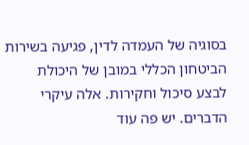בסוגיה של העמדה לדין, פגיעה בשירות הביטחון הכללי במובן של היכולת לבצע סיכול וחקירות. אלה עיקרי הדברים. יש פה עוד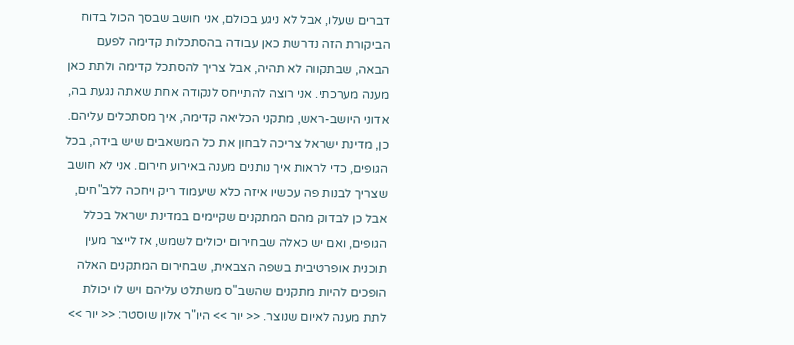דברים שעלו, אבל לא ניגע בכולם, אני חושב שבסך הכול בדוח הביקורת הזה נדרשת כאן עבודה בהסתכלות קדימה לפעם הבאה, שבתקווה לא תהיה, אבל צריך להסתכל קדימה ולתת כאן מענה מערכתי. אני רוצה להתייחס לנקודה אחת שאתה נגעת בה, אדוני היושב-ראש, מתקני הכליאה קדימה, איך מסתכלים עליהם. כן, מדינת ישראל צריכה לבחון את כל המשאבים שיש בידה, בכל הגופים, כדי לראות איך נותנים מענה באירוע חירום. אני לא חושב שצריך לבנות פה עכשיו איזה כלא שיעמוד ריק ויחכה ללב"חים, אבל כן לבדוק מהם המתקנים שקיימים במדינת ישראל בכלל הגופים, ואם יש כאלה שבחירום יכולים לשמש, אז לייצר מעין תוכנית אופרטיבית בשפה הצבאית, שבחירום המתקנים האלה הופכים להיות מתקנים שהשב"ס משתלט עליהם ויש לו יכולת לתת מענה לאיום שנוצר. << יור >> היו"ר אלון שוסטר: << יור >>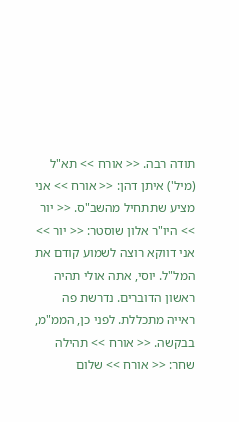תודה רבה. << אורח >> תא"ל (מיל') איתן דהן: << אורח >> אני מציע שתתחיל מהשב"ס. << יור >> היו"ר אלון שוסטר: << יור >> אני דווקא רוצה לשמוע קודם את המל"ל. יוסי, אתה אולי תהיה ראשון הדוברים. נדרשת פה ראייה מתכללת. לפני כן, הממ"מ, בבקשה. << אורח >> תהילה שחר: << אורח >> שלום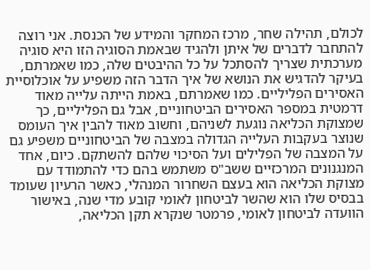לכולם, תהילה שחר, מרכז המחקר והמידע של הכנסת. אני רוצה להתחבר לדברים של איתן ולהגיד שבאמת הסוגיה הזו היא סוגיה מערכתית שצריך להסתכל על כל ההיבטים שלה, כמו שאמרתם, בעיקר להדגיש את הנושא של איך הדבר הזה משפיע על אוכלוסיית האסירים הפליליים. כמו שאמרתם, באמת הייתה עלייה מאוד דרמטית במספר האסירים הביטחוניים, אבל גם הפליליים, כך שמצוקת הכליאה נוגעת לשניהם, וחשוב מאוד להבין איך העומס שנוצר בעקבות העלייה הגדולה במצבה של הביטחוניים משפיע גם על המצבה של הפלילים ועל הסיכוי שלהם להשתקם. כיום, אחד המנגנונים המרכזיים ששב"ס משתמש בהם כדי להתמודד עם מצוקת הכליאה הוא בעצם השחרור המנהלי, כאשר הרעיון שעומד בבסיס שלו הוא שהשר לביטחון לאומי קובע מדי שנה, באישור הוועדה לביטחון לאומי, פרמטר שנקרא תקן הכליאה,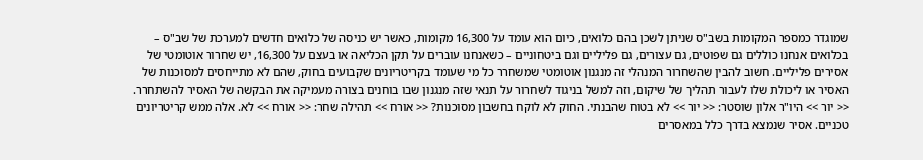שמוגדר כמספר המקומות בשב"ס שניתן לשכן בהם כלואים, כיום הוא עומד על 16,300 מקומות, כאשר יש כניסה של כלואים חדשים למערכת של שב"ס – בכלואים אנחנו כוללים גם שפוטים, גם עצורים, גם פליליים וגם ביטחוניים – כשאנחנו עוברים על תקן הכליאה או בעצם על 16,300, יש שחרור אוטומטי של אסירים פליליים. חשוב להבין שהשחרור המנהלי זה מנגנון אוטומטי שמשחרר כל מי שעומד בקריטריונים שקבועים בחוק, שהם לא מתייחסים למסוכנות של האסיר או ליכולת שלו לעבור תהליך של שיקום, וזה למשל בניגוד לשחרור על תנאי שזה מנגנון שבו בוחנים בצורה מעמיקה את הבקשה של האסיר להשתחרר. << יור >> היו"ר אלון שוסטר: << יור >> לא בטוח שהבנתי. החוק לא לוקח בחשבון מסוכנות? << אורח >> תהילה שחר: << אורח >> לא. אלה ממש קריטריונים טכניים. אסיר שנמצא בדרך כלל במאסרים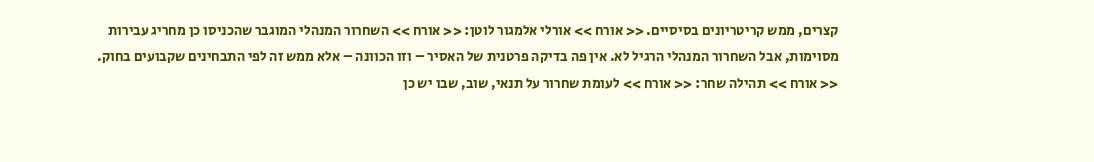קצרים, ממש קריטריונים בסיסיים. << אורח >> אורלי אלמגור לוטן: << אורח >> השחרור המנהלי המוגבר שהכניסו כן מחריג עבירות מסוימות, אבל השחרור המנהלי הרגיל לא. אין פה בדיקה פרטנית של האסיר – וזו הכוונה – אלא ממש זה לפי התבחינים שקבועים בחוק. << אורח >> תהילה שחר: << אורח >> לעומת שחרור על תנאי, שוב, שבו יש כן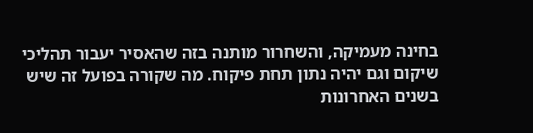בחינה מעמיקה, והשחרור מותנה בזה שהאסיר יעבור תהליכי שיקום וגם יהיה נתון תחת פיקוח. מה שקורה בפועל זה שיש בשנים האחרונות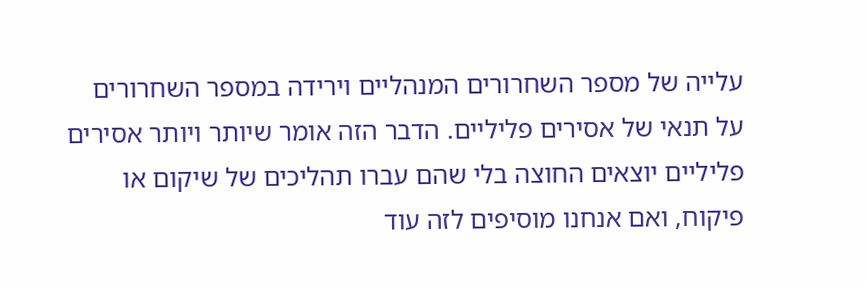עלייה של מספר השחרורים המנהליים וירידה במספר השחרורים על תנאי של אסירים פליליים. הדבר הזה אומר שיותר ויותר אסירים פליליים יוצאים החוצה בלי שהם עברו תהליכים של שיקום או פיקוח, ואם אנחנו מוסיפים לזה עוד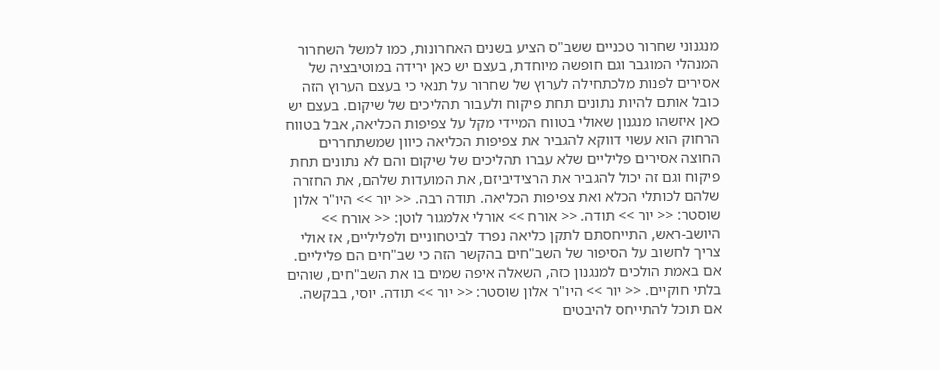מנגנוני שחרור טכניים ששב"ס הציע בשנים האחרונות, כמו למשל השחרור המנהלי המוגבר וגם חופשה מיוחדת, בעצם יש כאן ירידה במוטיבציה של אסירים לפנות מלכתחילה לערוץ של שחרור על תנאי כי בעצם הערוץ הזה כובל אותם להיות נתונים תחת פיקוח ולעבור תהליכים של שיקום. בעצם יש כאן איזשהו מנגנון שאולי בטווח המיידי מקל על צפיפות הכליאה, אבל בטווח הרחוק הוא עשוי דווקא להגביר את צפיפות הכליאה כיוון שמשתחררים החוצה אסירים פליליים שלא עברו תהליכים של שיקום והם לא נתונים תחת פיקוח וגם זה יכול להגביר את הרצידיביזם, את המועדות שלהם, את החזרה שלהם לכותלי הכלא ואת צפיפות הכליאה. תודה רבה. << יור >> היו"ר אלון שוסטר: << יור >> תודה. << אורח >> אורלי אלמגור לוטן: << אורח >> היושב-ראש, התייחסתם לתקן כליאה נפרד לביטחוניים ולפליליים, אז אולי צריך לחשוב על הסיפור של השב"חים בהקשר הזה כי שב"חים הם פליליים. אם באמת הולכים למנגנון כזה, השאלה איפה שמים בו את השב"חים, שוהים בלתי חוקיים. << יור >> היו"ר אלון שוסטר: << יור >> תודה. יוסי, בבקשה. אם תוכל להתייחס להיבטים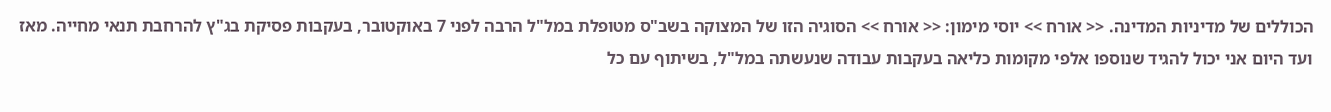הכוללים של מדיניות המדינה. << אורח >> יוסי מימון: << אורח >> הסוגיה הזו של המצוקה בשב"ס מטופלת במל"ל הרבה לפני 7 באוקטובר, בעקבות פסיקת בג"ץ להרחבת תנאי מחייה. מאז ועד היום אני יכול להגיד שנוספו אלפי מקומות כליאה בעקבות עבודה שנעשתה במל"ל, בשיתוף עם כל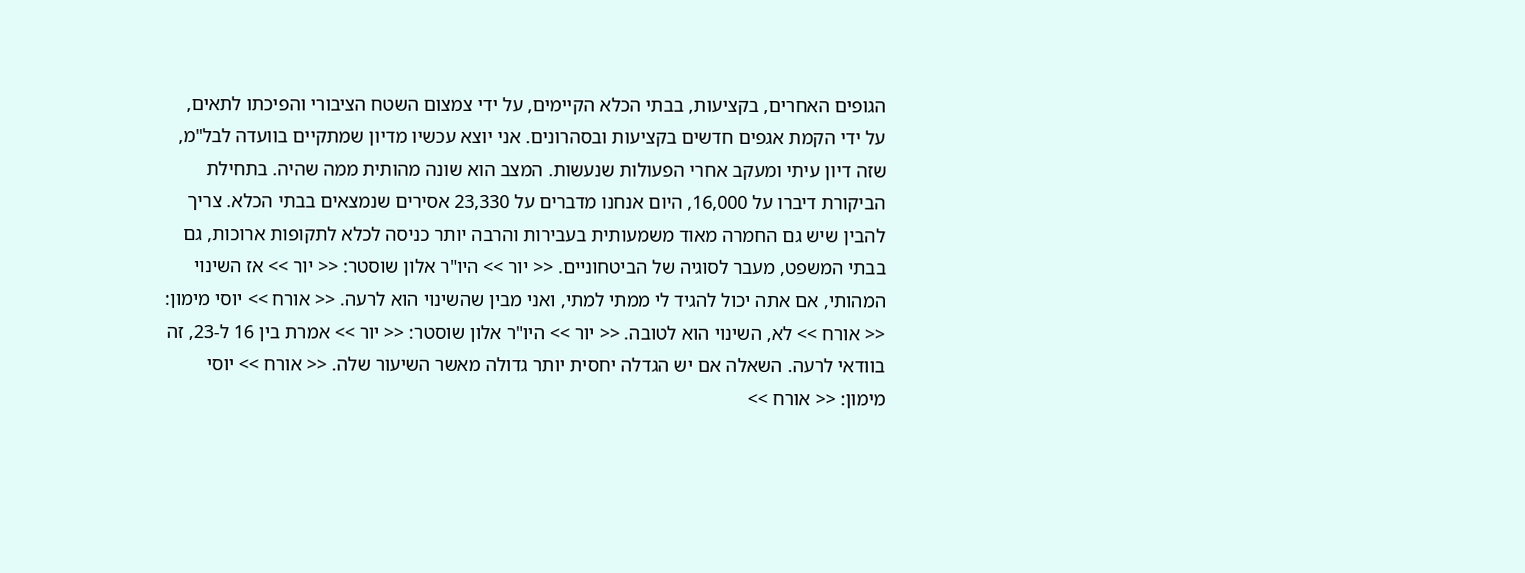הגופים האחרים, בקציעות, בבתי הכלא הקיימים, על ידי צמצום השטח הציבורי והפיכתו לתאים, על ידי הקמת אגפים חדשים בקציעות ובסהרונים. אני יוצא עכשיו מדיון שמתקיים בוועדה לבל"מ, שזה דיון עיתי ומעקב אחרי הפעולות שנעשות. המצב הוא שונה מהותית ממה שהיה. בתחילת הביקורת דיברו על 16,000, היום אנחנו מדברים על 23,330 אסירים שנמצאים בבתי הכלא. צריך להבין שיש גם החמרה מאוד משמעותית בעבירות והרבה יותר כניסה לכלא לתקופות ארוכות, גם בבתי המשפט, מעבר לסוגיה של הביטחוניים. << יור >> היו"ר אלון שוסטר: << יור >> אז השינוי המהותי, אם אתה יכול להגיד לי ממתי למתי, ואני מבין שהשינוי הוא לרעה. << אורח >> יוסי מימון: << אורח >> לא, השינוי הוא לטובה. << יור >> היו"ר אלון שוסטר: << יור >> אמרת בין 16 ל-23, זה בוודאי לרעה. השאלה אם יש הגדלה יחסית יותר גדולה מאשר השיעור שלה. << אורח >> יוסי מימון: << אורח >>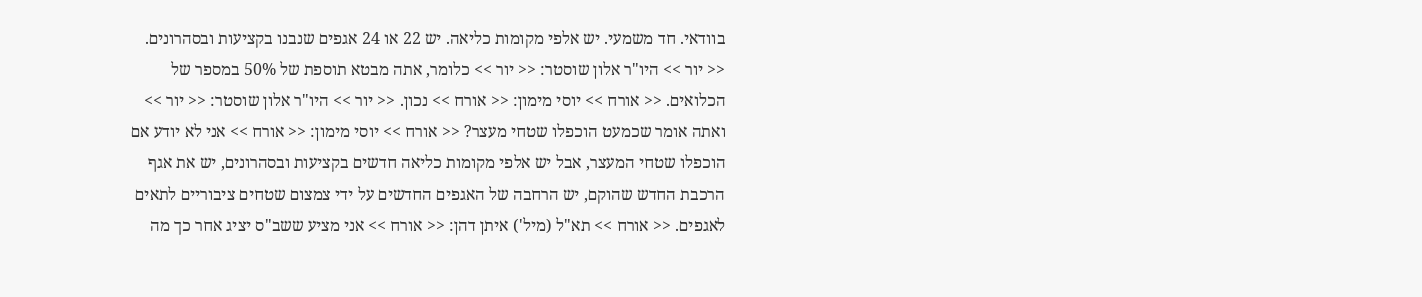בוודאי. חד משמעי. יש אלפי מקומות כליאה. יש 22 או 24 אגפים שנבנו בקציעות ובסהרונים. << יור >> היו"ר אלון שוסטר: << יור >> כלומר, אתה מבטא תוספת של 50% במספר של הכלואים. << אורח >> יוסי מימון: << אורח >> נכון. << יור >> היו"ר אלון שוסטר: << יור >> ואתה אומר שכמעט הוכפלו שטחי מעצר? << אורח >> יוסי מימון: << אורח >> אני לא יודע אם הוכפלו שטחי המעצר, אבל יש אלפי מקומות כליאה חדשים בקציעות ובסהרונים, יש את אגף הרכבת החדש שהוקם, יש הרחבה של האגפים החדשים על ידי צמצום שטחים ציבוריים לתאים לאגפים. << אורח >> תא"ל (מיל') איתן דהן: << אורח >> אני מציע ששב"ס יציג אחר כך מה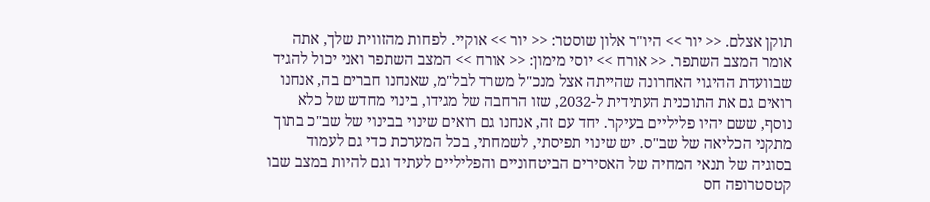תוקן אצלם. << יור >> היו"ר אלון שוסטר: << יור >> אוקיי. לפחות מהזווית שלך, אתה אומר המצב השתפר. << אורח >> יוסי מימון: << אורח >> המצב השתפר ואני יכול להגיד שבוועדת ההיגוי האחרונה שהייתה אצל מנכ"ל משרד לבל"מ, שאנחנו חברים בה, אנחנו רואים גם את התוכנית העתידית ל-2032, שזו הרחבה של מגידו, בינוי מחדש של כלא נוסף, ששם יהיו פליליים בעיקר. יחד עם זה, אנחנו גם רואים שינוי בבינוי של שב"כ בתוך מתקני הכליאה של שב"ס. יש שינוי תפיסתי, לשמחתי, בכל המערכת כדי גם לעמוד בסוגיה של תנאי המחיה של האסירים הביטחוניים והפליליים לעתיד וגם להיות במצב שבו קטסטרופה חס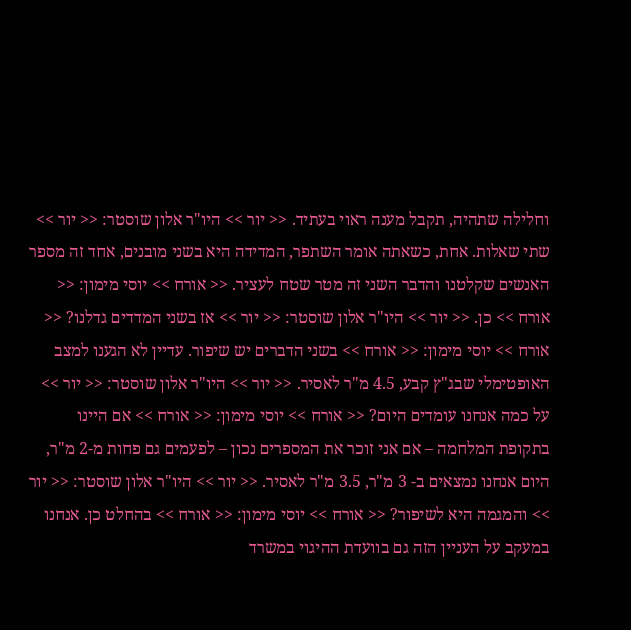וחלילה שתהיה, תקבל מענה ראוי בעתיד. << יור >> היו"ר אלון שוסטר: << יור >> שתי שאלות. אחת, כשאתה אומר השתפר, המדידה היא בשני מובנים, אחד זה מספר האנשים שקלטנו והדבר השני זה מטר שטח לעציר. << אורח >> יוסי מימון: << אורח >> כן. << יור >> היו"ר אלון שוסטר: << יור >> אז בשני המדדים גדלנו? << אורח >> יוסי מימון: << אורח >> בשני הדברים יש שיפור. עדיין לא הגענו למצב האופטימלי שבג"ץ קבע, 4.5 מ"ר לאסיר. << יור >> היו"ר אלון שוסטר: << יור >> על כמה אנחנו עומדים היום? << אורח >> יוסי מימון: << אורח >> אם היינו בתקופת המלחמה – אם אני זוכר את המספרים נכון – לפעמים גם פחות מ-2 מ"ר, היום אנחנו נמצאים ב- 3 מ"ר, 3.5 מ"ר לאסיר. << יור >> היו"ר אלון שוסטר: << יור >> והמגמה היא לשיפור? << אורח >> יוסי מימון: << אורח >> בהחלט כן. אנחנו במעקב על העניין הזה גם בוועדת ההיגוי במשרד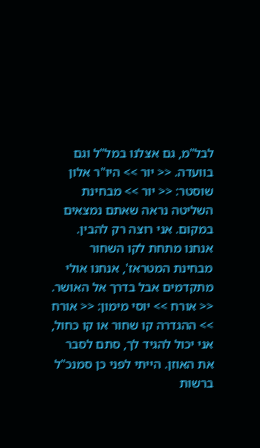לבל"מ, גם אצלנו במל"ל וגם בוועדה. << יור >> היו"ר אלון שוסטר: << יור >> מבחינת השליטה נראה שאתם נמצאים במקום. אני רוצה רק להבין. אנחנו מתחת לקו השחור מבחינת המטראז', אנחנו אולי מתקדמים אבל בדרך אל האושר. << אורח >> יוסי מימון: << אורח >> ההגדרה קו שחור או קו כחול, אני יכול להגיד לך, סתם לסבר את האוזן. הייתי לפני כן סמנכ"ל ברשות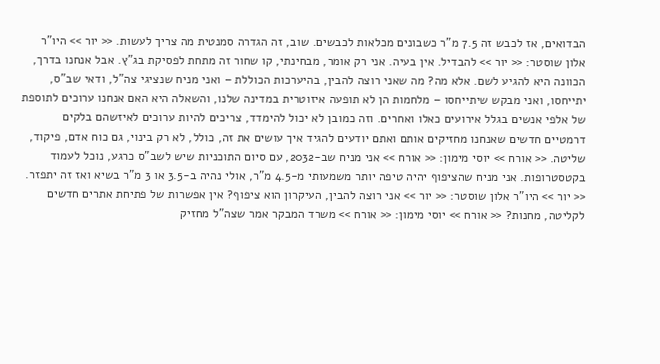הבדואים, אז לכבש זה 7.5 מ"ר כשבונים מכלאות לכבשים. שוב, זה הגדרה סמנטית מה צריך לעשות. << יור >> היו"ר אלון שוסטר: << יור >> להבדיל. אין בעיה. אני רק אומר, מבחינתי, קו שחור זה מתחת לפסיקת בג"ץ. אבל אנחנו בדרך, הכוונה היא להגיע לשם. אלא מה? מה שאני רוצה להבין, בהיערכות הכוללת – ואני מניח שנציגי צה"ל, ודאי שב"ס, יתייחסו, ואני מבקש שיתייחסו – מלחמות הן לא תופעה איזוטרית במדינה שלנו, והשאלה היא האם אנחנו ערוכים לתוספת של אלפי אנשים בגלל אירועים כאלו ואחרים. וזה כמובן לא יכול להימדד, צריכים להיות ערוכים לאיזשהם בלקים דרמטיים חדשים שאנחנו מחזיקים אותם ואתם יודעים להגיד איך עושים את זה, כולל, לא רק בינוי, גם כוח אדם, פיקוד, שליטה. << אורח >> יוסי מימון: << אורח >> אני מניח שב-2032, עם סיום התוכניות שיש לשב"ס כרגע, נוכל לעמוד בקטסטרופות. אני מניח שהציפוף יהיה טיפה יותר משמעותי מ-4.5 מ"ר, אולי נהיה ב-3.5 או 3 מ"ר בשיא ואז זה יתפזר. << יור >> היו"ר אלון שוסטר: << יור >> אני רוצה להבין, העיקרון הוא ציפוף? אין אפשרות של פתיחת אתרים חדשים לקליטה, מחנות? << אורח >> יוסי מימון: << אורח >> משרד המבקר אמר שצה"ל מחזיק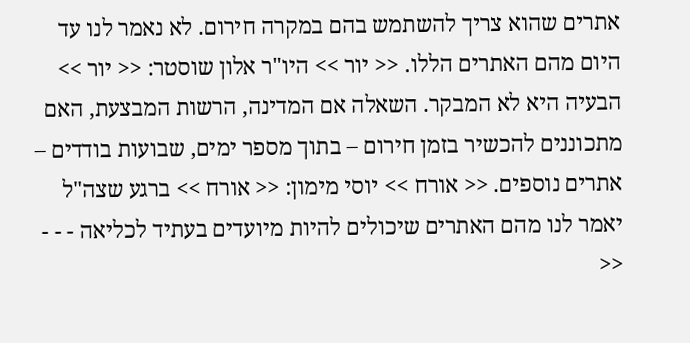אתרים שהוא צריך להשתמש בהם במקרה חירום. לא נאמר לנו עד היום מהם האתרים הללו. << יור >> היו"ר אלון שוסטר: << יור >> הבעיה היא לא המבקר. השאלה אם המדינה, הרשות המבצעת, האם מתכוננים להכשיר בזמן חירום – בתוך מספר ימים, שבועות בודדים – אתרים נוספים. << אורח >> יוסי מימון: << אורח >> ברגע שצה"ל יאמר לנו מהם האתרים שיכולים להיות מיועדים בעתיד לכליאה - - - <<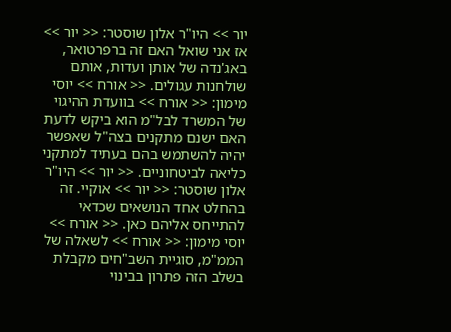יור >> היו"ר אלון שוסטר: << יור >> אז אני שואל האם זה ברפרטואר, באג'נדה של אותן ועדות, אותם שולחנות עגולים. << אורח >> יוסי מימון: << אורח >> בוועדת ההיגוי של המשרד לבל"מ הוא ביקש לדעת האם ישנם מתקנים בצה"ל שאפשר יהיה להשתמש בהם בעתיד למתקני כליאה לביטחוניים. << יור >> היו"ר אלון שוסטר: << יור >> אוקיי. זה בהחלט אחד הנושאים שכדאי להתייחס אליהם כאן. << אורח >> יוסי מימון: << אורח >> לשאלה של הממ"מ, סוגיית השב"חים מקבלת בשלב הזה פתרון בבינוי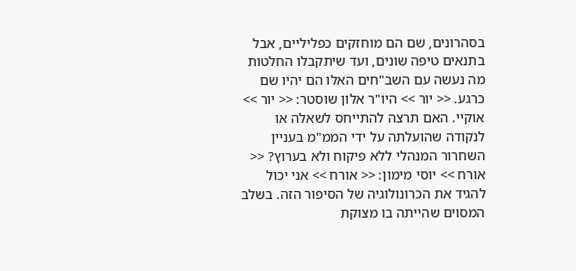בסהרונים, שם הם מוחזקים כפליליים, אבל בתנאים טיפה שונים, ועד שיתקבלו החלטות מה נעשה עם השב"חים האלו הם יהיו שם כרגע. << יור >> היו"ר אלון שוסטר: << יור >> אוקיי. האם תרצה להתייחס לשאלה או לנקודה שהועלתה על ידי הממ"מ בעניין השחרור המנהלי ללא פיקוח ולא בערוץ? << אורח >> יוסי מימון: << אורח >> אני יכול להגיד את הכרונולוגיה של הסיפור הזה. בשלב המסוים שהייתה בו מצוקת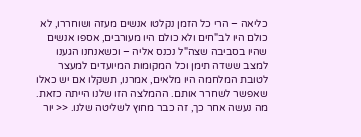כליאה – הרי כל הזמן נקלטו אנשים מעזה ושוחררו, לא כולם היו לב"חים ולא כולם היו מעורבים, אספו אנשים שהיו בסביבה שצה"ל נכנס אליה – וכשאנחנו הגענו למצב ששדה תימן וכל המקומות המיועדים למעצר לטובת המלחמה היו מלאים, אמרנו, תשקלו אם יש כאלו שאפשר לשחרר אותם. ההמלצה הזו שלנו הייתה כזאת. מה נעשה אחר כך, זה כבר מחוץ לשליטה שלנו. << יור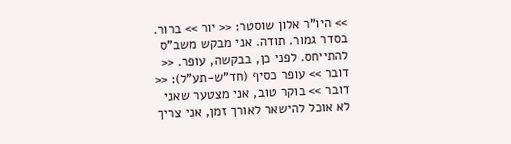>> היו"ר אלון שוסטר: << יור >> ברור. בסדר גמור. תודה. אני מבקש משב"ס להתייחס. לפני כן, בבקשה, עופר. << דובר >> עופר כסיף (חד"ש-תע"ל): << דובר >> בוקר טוב, אני מצטער שאני לא אוכל להישאר לאורך זמן, אני צריך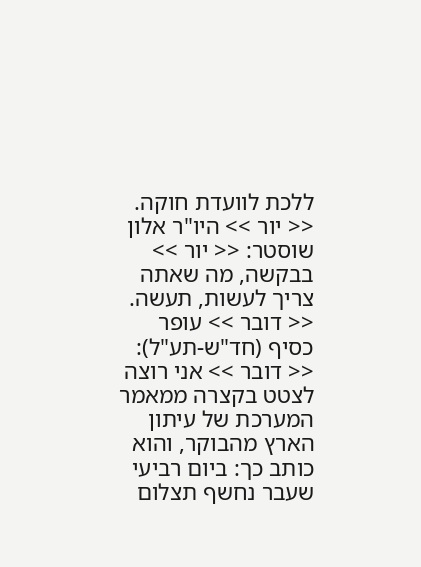ללכת לוועדת חוקה. << יור >> היו"ר אלון שוסטר: << יור >> בבקשה, מה שאתה צריך לעשות, תעשה. << דובר >> עופר כסיף (חד"ש-תע"ל): << דובר >> אני רוצה לצטט בקצרה ממאמר המערכת של עיתון הארץ מהבוקר, והוא כותב כך: ביום רביעי שעבר נחשף תצלום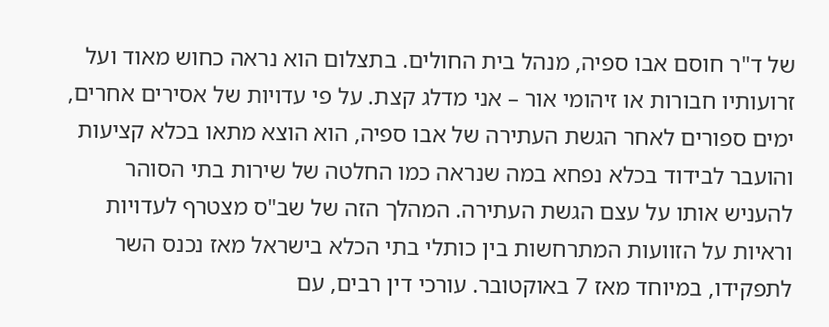של ד"ר חוסם אבו ספיה, מנהל בית החולים. בתצלום הוא נראה כחוש מאוד ועל זרועותיו חבורות או זיהומי אור – אני מדלג קצת. על פי עדויות של אסירים אחרים, ימים ספורים לאחר הגשת העתירה של אבו ספיה, הוא הוצא מתאו בכלא קציעות והועבר לבידוד בכלא נפחא במה שנראה כמו החלטה של שירות בתי הסוהר להעניש אותו על עצם הגשת העתירה. המהלך הזה של שב"ס מצטרף לעדויות וראיות על הזוועות המתרחשות בין כותלי בתי הכלא בישראל מאז נכנס השר לתפקידו, במיוחד מאז 7 באוקטובר. עורכי דין רבים, עם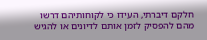חלקם דיברתי, העידו כי לקוחותיהם דרשו מהם להפסיק לזמן אותם לדיונים או להגיש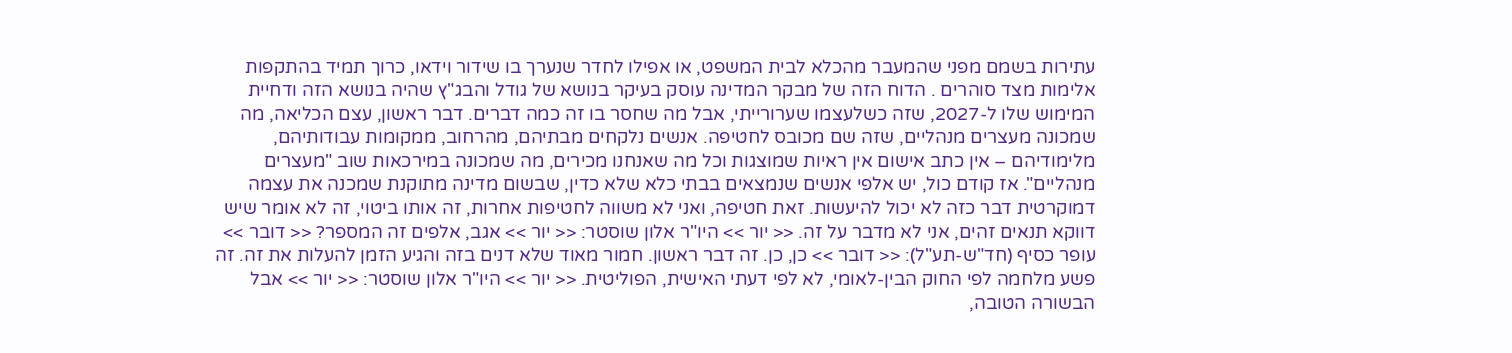עתירות בשמם מפני שהמעבר מהכלא לבית המשפט, או אפילו לחדר שנערך בו שידור וידאו, כרוך תמיד בהתקפות אלימות מצד סוהרים . הדוח הזה של מבקר המדינה עוסק בעיקר בנושא של גודל והבג"ץ שהיה בנושא הזה ודחיית המימוש שלו ל-2027, שזה כשלעצמו שערורייתי, אבל מה שחסר בו זה כמה דברים. דבר ראשון, עצם הכליאה, מה שמכונה מעצרים מנהליים, שזה שם מכובס לחטיפה. אנשים נלקחים מבתיהם, מהרחוב, ממקומות עבודותיהם, מלימודיהם – אין כתב אישום אין ראיות שמוצגות וכל מה שאנחנו מכירים, מה שמכונה במירכאות שוב "מעצרים מנהליים". אז קודם כול, יש אלפי אנשים שנמצאים בבתי כלא שלא כדין, שבשום מדינה מתוקנת שמכנה את עצמה דמוקרטית דבר כזה לא יכול להיעשות. זאת חטיפה, ואני לא משווה לחטיפות אחרות, זה אותו ביטוי, זה לא אומר שיש דווקא תנאים זהים, אני לא מדבר על זה. << יור >> היו"ר אלון שוסטר: << יור >> אגב, אלפים זה המספר? << דובר >> עופר כסיף (חד"ש-תע"ל): << דובר >> כן, כן. זה דבר ראשון. חמור מאוד שלא דנים בזה והגיע הזמן להעלות את זה. זה פשע מלחמה לפי החוק הבין-לאומי, לא לפי דעתי האישית, הפוליטית. << יור >> היו"ר אלון שוסטר: << יור >> אבל הבשורה הטובה,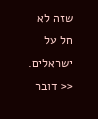שזה לא חל על ישראלים. << דובר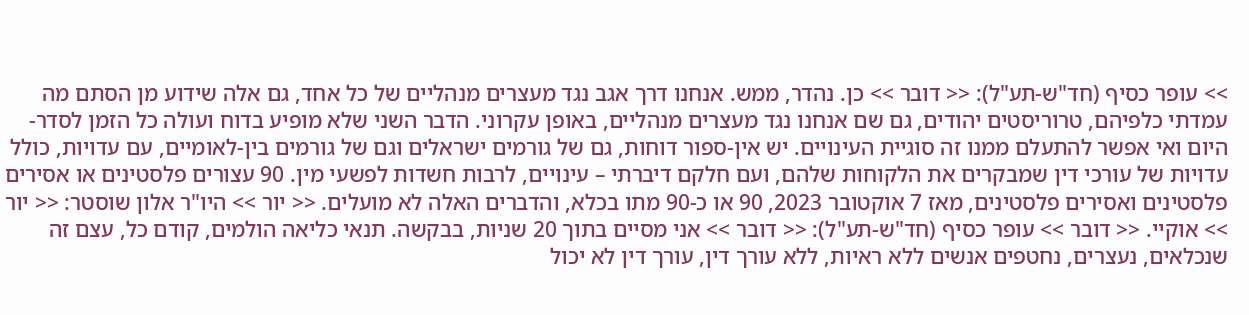>> עופר כסיף (חד"ש-תע"ל): << דובר >> כן. נהדר, ממש. אנחנו דרך אגב נגד מעצרים מנהליים של כל אחד, גם אלה שידוע מן הסתם מה עמדתי כלפיהם, טרוריסטים יהודים, גם שם אנחנו נגד מעצרים מנהליים, באופן עקרוני. הדבר השני שלא מופיע בדוח ועולה כל הזמן לסדר-היום ואי אפשר להתעלם ממנו זה סוגיית העינויים. יש אין-ספור דוחות, גם של גורמים ישראלים וגם של גורמים בין-לאומיים, עם עדויות, כולל עדויות של עורכי דין שמבקרים את הלקוחות שלהם, ועם חלקם דיברתי – עינויים, לרבות חשדות לפשעי מין. 90 עצורים פלסטינים או אסירים פלסטינים ואסירים פלסטינים, מאז 7 אוקטובר 2023, 90 או כ-90 מתו בכלא, והדברים האלה לא מועלים. << יור >> היו"ר אלון שוסטר: << יור >> אוקיי. << דובר >> עופר כסיף (חד"ש-תע"ל): << דובר >> אני מסיים בתוך 20 שניות, בבקשה. תנאי כליאה הולמים, קודם כל, עצם זה שנכלאים, נעצרים, נחטפים אנשים ללא ראיות, ללא עורך דין, עורך דין לא יכול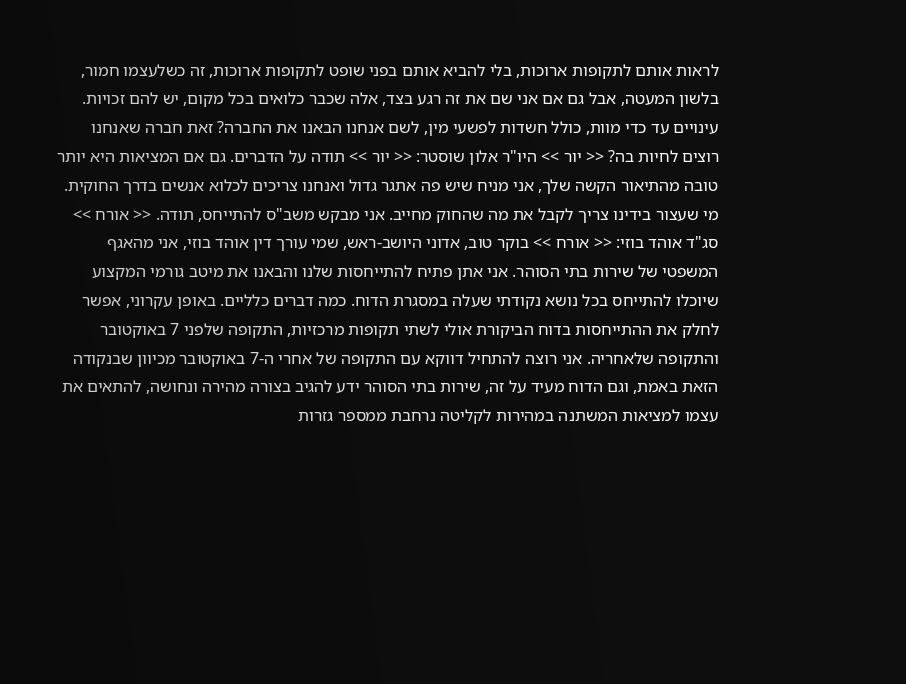לראות אותם לתקופות ארוכות, בלי להביא אותם בפני שופט לתקופות ארוכות, זה כשלעצמו חמור, בלשון המעטה, אבל גם אם אני שם את זה רגע בצד, אלה שכבר כלואים בכל מקום, יש להם זכויות. עינויים עד כדי מוות, כולל חשדות לפשעי מין, לשם אנחנו הבאנו את החברה? זאת חברה שאנחנו רוצים לחיות בה? << יור >> היו"ר אלון שוסטר: << יור >> תודה על הדברים. גם אם המציאות היא יותר טובה מהתיאור הקשה שלך, אני מניח שיש פה אתגר גדול ואנחנו צריכים לכלוא אנשים בדרך החוקית. מי שעצור בידינו צריך לקבל את מה שהחוק מחייב. אני מבקש משב"ס להתייחס, תודה. << אורח >> סג"ד אוהד בוזי: << אורח >> בוקר טוב, אדוני היושב-ראש, שמי עורך דין אוהד בוזי, אני מהאגף המשפטי של שירות בתי הסוהר. אני אתן פתיח להתייחסות שלנו והבאנו את מיטב גורמי המקצוע שיוכלו להתייחס בכל נושא נקודתי שעלה במסגרת הדוח. כמה דברים כלליים. באופן עקרוני, אפשר לחלק את ההתייחסות בדוח הביקורת אולי לשתי תקופות מרכזיות, התקופה שלפני 7 באוקטובר והתקופה שלאחריה. אני רוצה להתחיל דווקא עם התקופה של אחרי ה-7 באוקטובר מכיוון שבנקודה הזאת באמת, וגם הדוח מעיד על זה, שירות בתי הסוהר ידע להגיב בצורה מהירה ונחושה, להתאים את עצמו למציאות המשתנה במהירות לקליטה נרחבת ממספר גזרות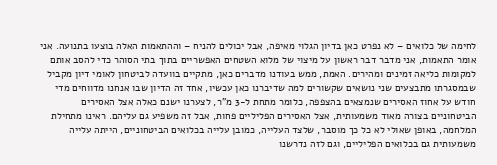לחימה של כלואים – לא נפרט כאן בדיון הגלוי מאיפה, אבל יכולים להניח – וההתאמות האלה בוצעו בתנועה. אני אומר התאמות, אני מדבר דבר ראשון על מיצוי של מלוא השטחים האפשריים בתוך בתי הסוהר כדי להסב אותם למקומות כליאה זמינים ומהירים. האמת, ממש בעודנו מדברים כאן, מתקיים בוועדה לביטחון לאומי דיון מקביל שבמסגרתו מתבצעים שני נושאים שקשורים למה שדיברנו כאן עכשיו, אחד זה הדיון שבו אנחנו מדווחים מדי חודש על אחוז האסירים שנמצאים בהצפפה, כלומר מתחת ל-3 מ"ר, לצערנו ישנם כאלה אצל האסירים הביטחוניים בצורה מאוד משמעותית, אצל האסירים הפליליים פחות, אבל זה משפיע גם עליהם. ראינו מתחילת המלחמה, באופן שאולי לא כל כך מוסבר, שלצד העלייה, כמובן עלייה בכלואים הביטחוניים, הייתה עלייה משמעותית גם בכלואים הפליליים, וגם לזה נדרשנו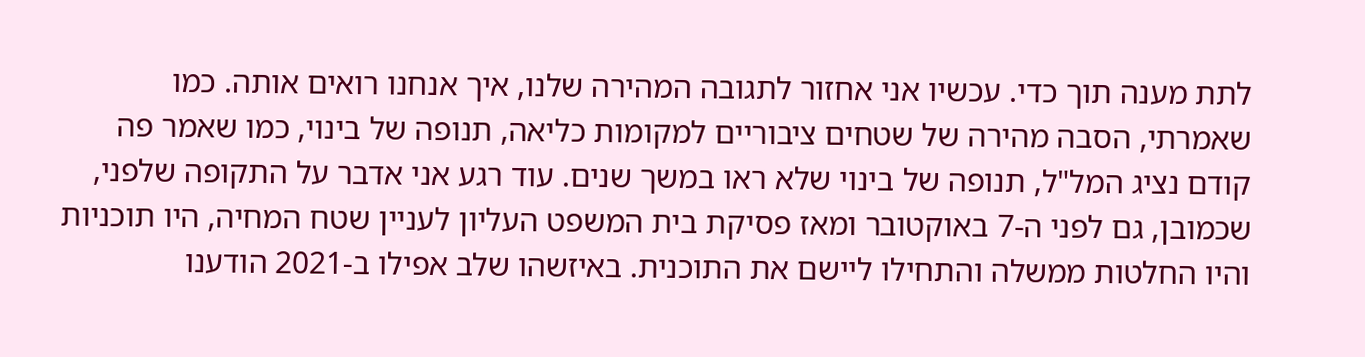לתת מענה תוך כדי. עכשיו אני אחזור לתגובה המהירה שלנו, איך אנחנו רואים אותה. כמו שאמרתי, הסבה מהירה של שטחים ציבוריים למקומות כליאה, תנופה של בינוי, כמו שאמר פה קודם נציג המל"ל, תנופה של בינוי שלא ראו במשך שנים. עוד רגע אני אדבר על התקופה שלפני, שכמובן, גם לפני ה-7 באוקטובר ומאז פסיקת בית המשפט העליון לעניין שטח המחיה, היו תוכניות והיו החלטות ממשלה והתחילו ליישם את התוכנית. באיזשהו שלב אפילו ב-2021 הודענו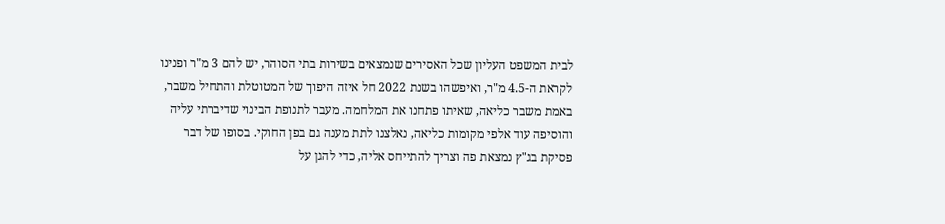לבית המשפט העליון שכל האסירים שנמצאים בשירות בתי הסוהר, יש להם 3 מ"ר ופנינו לקראת ה-4.5 מ"ר, ואיפשהו בשנת 2022 חל איזה היפוך של המטוטלת והתחיל משבר, באמת משבר כליאה, שאיתו פתחנו את המלחמה. מעבר לתנופת הבינוי שדיברתי עליה והוסיפה עוד אלפי מקומות כליאה, נאלצנו לתת מענה גם בפן החוקי. בסופו של דבר פסיקת בג"ץ נמצאת פה וצריך להתייחס אליה, כדי להגן על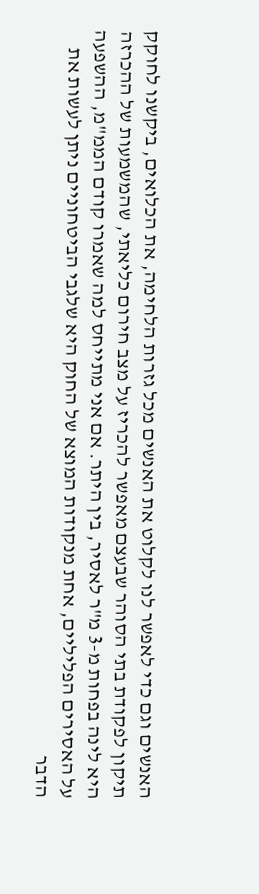האנשים וגם כדי לאפשר לנו לקלוט את האנשים מכל גזרות הלחימה, את הכלואים, ביקשנו לחוקק תיקון לפקודת בתי הסוהר שבעצם מאפשר להכריז על מצב חירום כליאתי, שהמשמעות של ההכרזה היא לינה בפחות מ-3 מ"ר לאסיר, בין היתר. אם אני מתייחס למה שאמרו קודם הממ"מ, ההשפעה על האסירים הפליליים, אחת מנקודות המוצא של החוק היא שלגבי הביטחוניים ניתן לעשות את הדבר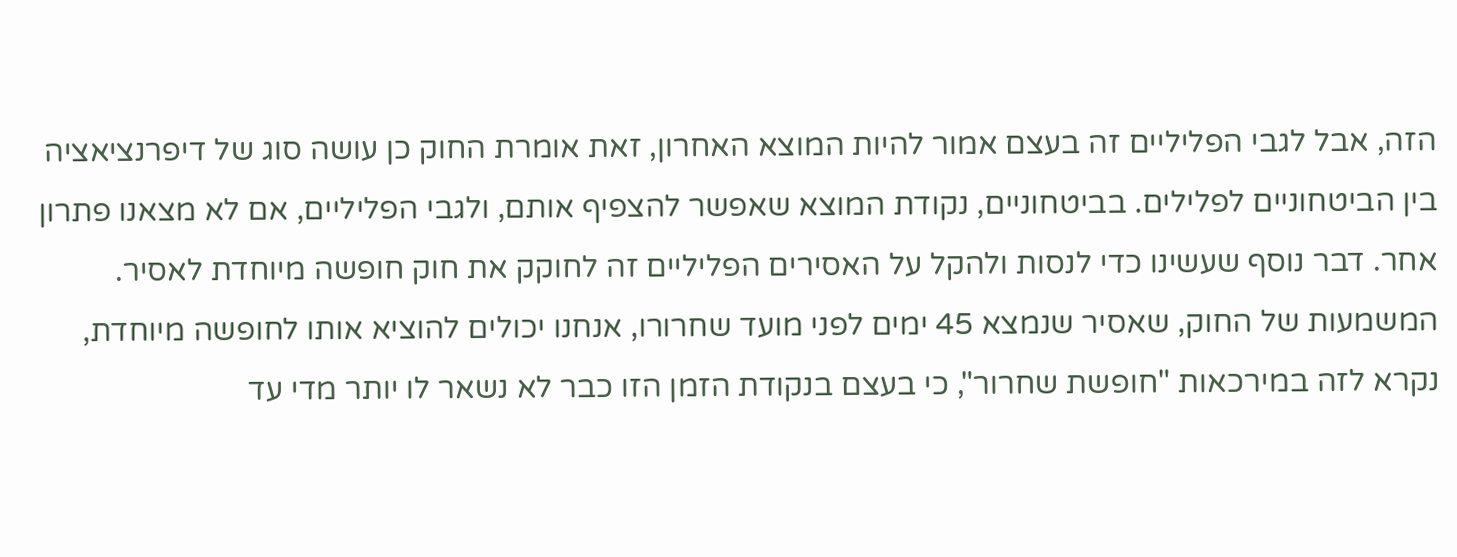הזה, אבל לגבי הפליליים זה בעצם אמור להיות המוצא האחרון, זאת אומרת החוק כן עושה סוג של דיפרנציאציה בין הביטחוניים לפלילים. בביטחוניים, נקודת המוצא שאפשר להצפיף אותם, ולגבי הפליליים, אם לא מצאנו פתרון אחר. דבר נוסף שעשינו כדי לנסות ולהקל על האסירים הפליליים זה לחוקק את חוק חופשה מיוחדת לאסיר. המשמעות של החוק, שאסיר שנמצא 45 ימים לפני מועד שחרורו, אנחנו יכולים להוציא אותו לחופשה מיוחדת, נקרא לזה במירכאות "חופשת שחרור", כי בעצם בנקודת הזמן הזו כבר לא נשאר לו יותר מדי עד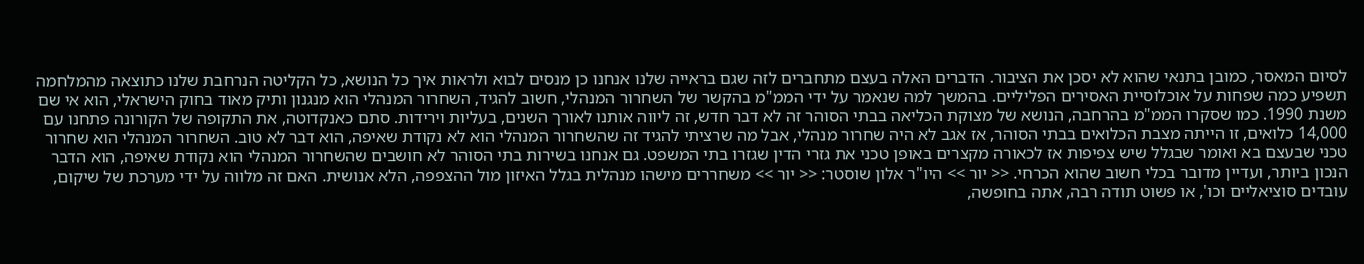לסיום המאסר, כמובן בתנאי שהוא לא יסכן את הציבור. הדברים האלה בעצם מתחברים לזה שגם בראייה שלנו אנחנו כן מנסים לבוא ולראות איך כל הנושא, כל הקליטה הנרחבת שלנו כתוצאה מהמלחמה תשפיע כמה שפחות על אוכלוסיית האסירים הפליליים. בהמשך למה שנאמר על ידי הממ"מ בהקשר של השחרור המנהלי, חשוב להגיד, השחרור המנהלי הוא מנגנון ותיק מאוד בחוק הישראלי, הוא אי שם משנת 1990. כמו שסקרו הממ"מ בהרחבה, הנושא של מצוקת הכליאה בבתי הסוהר זה לא דבר חדש, זה ליווה אותנו לאורך השנים, בעליות וירידות. סתם כאנקדוטה, את התקופה של הקורונה פתחנו עם 14,000 כלואים, זו הייתה מצבת הכלואים בבתי הסוהר, אז אגב לא היה שחרור מנהלי, אבל מה שרציתי להגיד זה שהשחרור המנהלי הוא לא נקודת שאיפה, הוא דבר לא טוב. השחרור המנהלי הוא שחרור טכני שבעצם בא ואומר שבגלל שיש צפיפות אז לכאורה מקצרים באופן טכני את גזרי הדין שגזרו בתי המשפט. גם אנחנו בשירות בתי הסוהר לא חושבים שהשחרור המנהלי הוא נקודת שאיפה, הוא הדבר הנכון ביותר, ועדיין מדובר בכלי חשוב שהוא הכרחי. << יור >> היו"ר אלון שוסטר: << יור >> משחררים מישהו מנהלית בגלל האיזון מול ההצפפה, הלא אנושית. האם זה מלווה על ידי מערכת של שיקום, עובדים סוציאליים וכו', או פשוט תודה רבה, אתה בחופשה,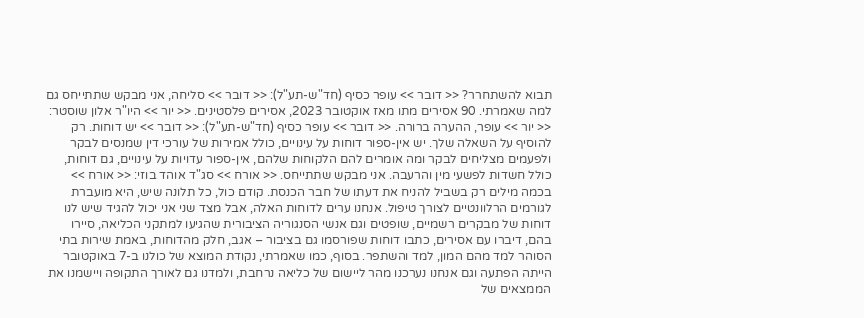תבוא להשתחרר? << דובר >> עופר כסיף (חד"ש-תע"ל): << דובר >> סליחה, אני מבקש שתתייחס גם למה שאמרתי. 90 אסירים מתו מאז אוקטובר 2023, אסירים פלסטינים. << יור >> היו"ר אלון שוסטר: << יור >> עופר, ההערה ברורה. << דובר >> עופר כסיף (חד"ש-תע"ל): << דובר >> יש דוחות. רק להוסיף על השאלה שלך. יש אין-ספור דוחות על עינויים, כולל אמירות של עורכי דין שמנסים לבקר ולפעמים מצליחים לבקר ומה אומרים להם הלקוחות שלהם, אין-ספור עדויות על עינויים, גם דוחות, כולל חשדות לפשעי מין והרעבה. אני מבקש שתתייחס. << אורח >> סג"ד אוהד בוזי: << אורח >> בכמה מילים רק בשביל להניח את דעתו של חבר הכנסת. קודם כול, כל תלונה שיש, היא מועברת לגורמים הרלוונטיים לצורך טיפול. אנחנו ערים לדוחות האלה, אבל מצד שני אני יכול להגיד שיש לנו דוחות של מבקרים רשמיים, שופטים וגם אנשי הסנגוריה הציבורית שהגיעו למתקני הכליאה, סיירו בהם, דיברו עם אסירים, כתבו דוחות שפורסמו גם בציבור – אגב, חלק מהדוחות, באמת שירות בתי הסוהר למד מהם המון, למד והשתפר. בסוף, כמו שאמרתי, נקודת המוצא של כולנו ב-7 באוקטובר הייתה הפתעה וגם אנחנו נערכנו מהר ליישום של כליאה נרחבת, ולמדנו גם לאורך התקופה ויישמנו את הממצאים של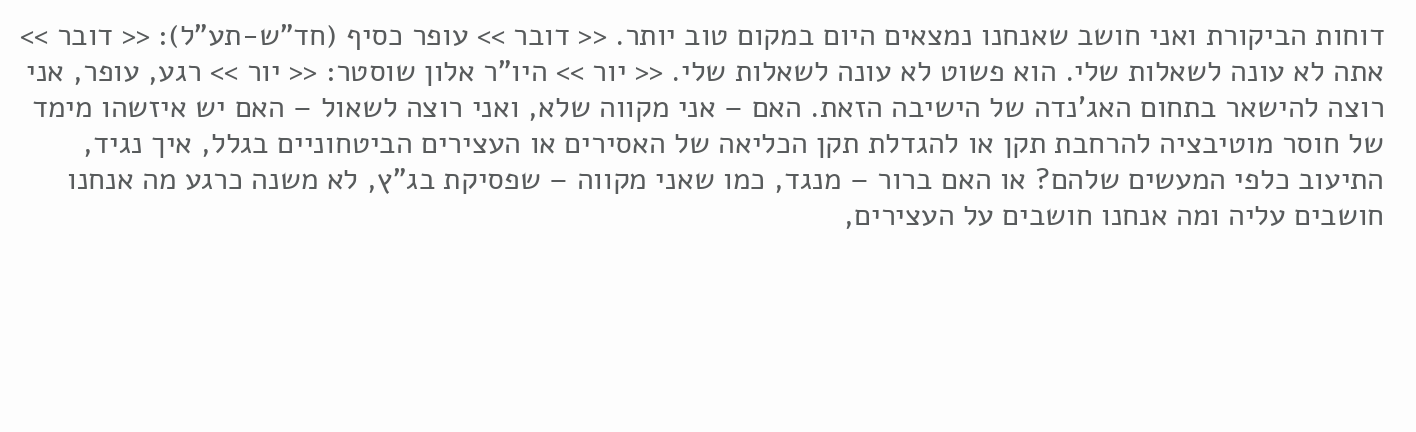דוחות הביקורת ואני חושב שאנחנו נמצאים היום במקום טוב יותר. << דובר >> עופר כסיף (חד"ש-תע"ל): << דובר >> אתה לא עונה לשאלות שלי. הוא פשוט לא עונה לשאלות שלי. << יור >> היו"ר אלון שוסטר: << יור >> רגע, עופר, אני רוצה להישאר בתחום האג'נדה של הישיבה הזאת. האם – אני מקווה שלא, ואני רוצה לשאול – האם יש איזשהו מימד של חוסר מוטיבציה להרחבת תקן או להגדלת תקן הכליאה של האסירים או העצירים הביטחוניים בגלל, איך נגיד, התיעוב כלפי המעשים שלהם? או האם ברור – מנגד, כמו שאני מקווה – שפסיקת בג"ץ, לא משנה כרגע מה אנחנו חושבים עליה ומה אנחנו חושבים על העצירים,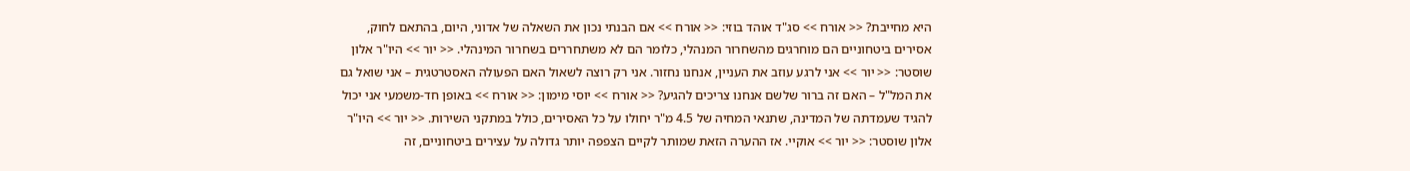היא מחייבת? << אורח >> סג"ד אוהד בוזי: << אורח >> אם הבנתי נכון את השאלה של אדוני, היום, בהתאם לחוק, אסירים ביטחוניים הם מוחרגים מהשחרור המנהלי, כלומר הם לא משתחררים בשחרור המינהלי. << יור >> היו"ר אלון שוסטר: << יור >> אני לרגע עוזב את העניין, אנחנו נחזור. אני רק רוצה לשאול האם הפעולה האסטרטגית – אני שואל גם את המל"ל – האם זה ברור שלשם אנחנו צריכים להגיע? << אורח >> יוסי מימון: << אורח >> באופן חד-משמעי אני יכול להגיד שעמדתה של המדינה, שתנאי המחיה של 4.5 מ"ר יחולו על כל האסירים, כולל במתקני השירות. << יור >> היו"ר אלון שוסטר: << יור >> אוקיי. אז ההערה הזאת שמותר לקיים הצפפה יותר גדולה על עצירים ביטחוניים, זה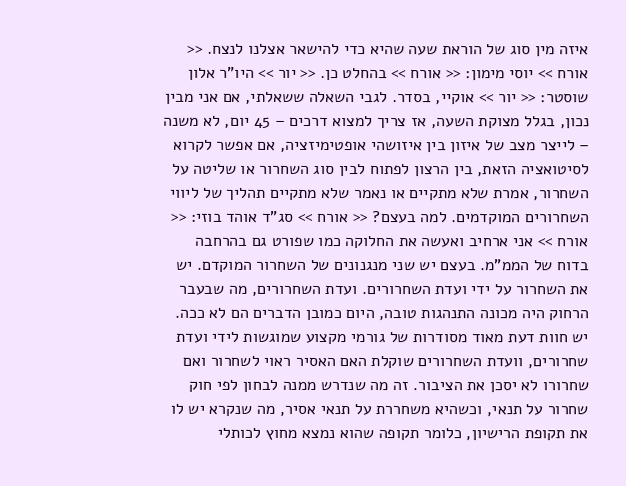איזה מין סוג של הוראת שעה שהיא כדי להישאר אצלנו לנצח. << אורח >> יוסי מימון: << אורח >> בהחלט כן. << יור >> היו"ר אלון שוסטר: << יור >> אוקיי, בסדר. לגבי השאלה ששאלתי, אם אני מבין נכון, בגלל מצוקת השעה, אז צריך למצוא דרכים – 45 יום, לא משנה – לייצר מצב של איזון בין איזושהי אופטימיזציה, אם אפשר לקרוא לסיטואציה הזאת, בין הרצון לפתוח לבין סוג השחרור או שליטה על השחרור, אמרת שלא מתקיים או נאמר שלא מתקיים תהליך של ליווי השחרורים המוקדמים. למה בעצם? << אורח >> סג"ד אוהד בוזי: << אורח >> אני ארחיב ואעשה את החלוקה כמו שפורט גם בהרחבה בדוח של הממ"מ. בעצם יש שני מנגנונים של השחרור המוקדם. יש את השחרור על ידי ועדת השחרורים. ועדת השחרורים, מה שבעבר הרחוק היה מכונה התנהגות טובה, היום כמובן הדברים הם לא ככה. יש חוות דעת מאוד מסודרות של גורמי מקצוע שמוגשות לידי ועדת שחרורים, וועדת השחרורים שוקלת האם האסיר ראוי לשחרור ואם שחרורו לא יסכן את הציבור. זה מה שנדרש ממנה לבחון לפי חוק שחרור על תנאי, וכשהיא משחררת על תנאי אסיר, מה שנקרא יש לו את תקופת הרישיון, כלומר תקופה שהוא נמצא מחוץ לכותלי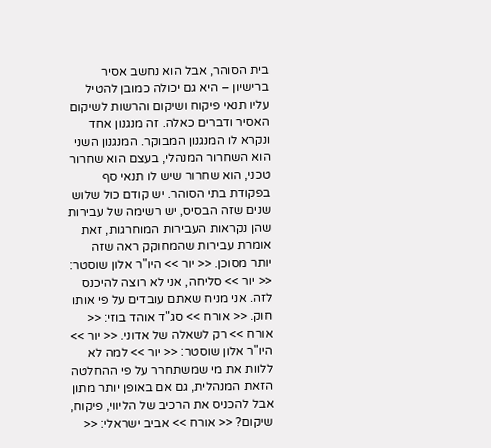בית הסוהר, אבל הוא נחשב אסיר ברישיון – היא גם יכולה כמובן להטיל עליו תנאי פיקוח ושיקום והרשות לשיקום האסיר ודברים כאלה. זה מנגנון אחד ונקרא לו המנגנון המבוקר. המנגנון השני הוא השחרור המנהלי, בעצם הוא שחרור טכני, הוא שחרור שיש לו תנאי סף בפקודת בתי הסוהר. יש קודם כול שלוש שנים שזה הבסיס, יש רשימה של עבירות שהן נקראות העבירות המוחרגות, זאת אומרת עבירות שהמחוקק ראה שזה יותר מסוכן. << יור >> היו"ר אלון שוסטר: << יור >> סליחה, אני לא רוצה להיכנס לזה. אני מניח שאתם עובדים על פי אותו חוק. << אורח >> סג"ד אוהד בוזי: << אורח >> רק לשאלה של אדוני. << יור >> היו"ר אלון שוסטר: << יור >> למה לא ללוות את מי שמשתחרר על פי ההחלטה הזאת המנהלית, גם אם באופן יותר מתון אבל להכניס את הרכיב של הליווי, פיקוח, שיקום? << אורח >> אביב ישראלי: <<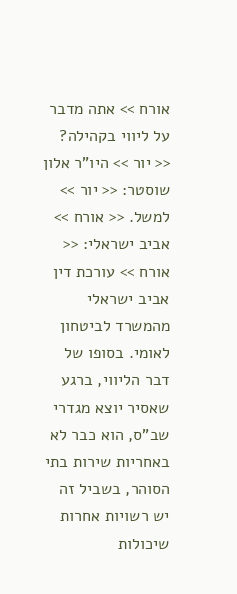אורח >> אתה מדבר על ליווי בקהילה? << יור >> היו"ר אלון שוסטר: << יור >> למשל. << אורח >> אביב ישראלי: << אורח >> עורכת דין אביב ישראלי מהמשרד לביטחון לאומי. בסופו של דבר הליווי, ברגע שאסיר יוצא מגדרי שב"ס, הוא כבר לא באחריות שירות בתי הסוהר, בשביל זה יש רשויות אחרות שיכולות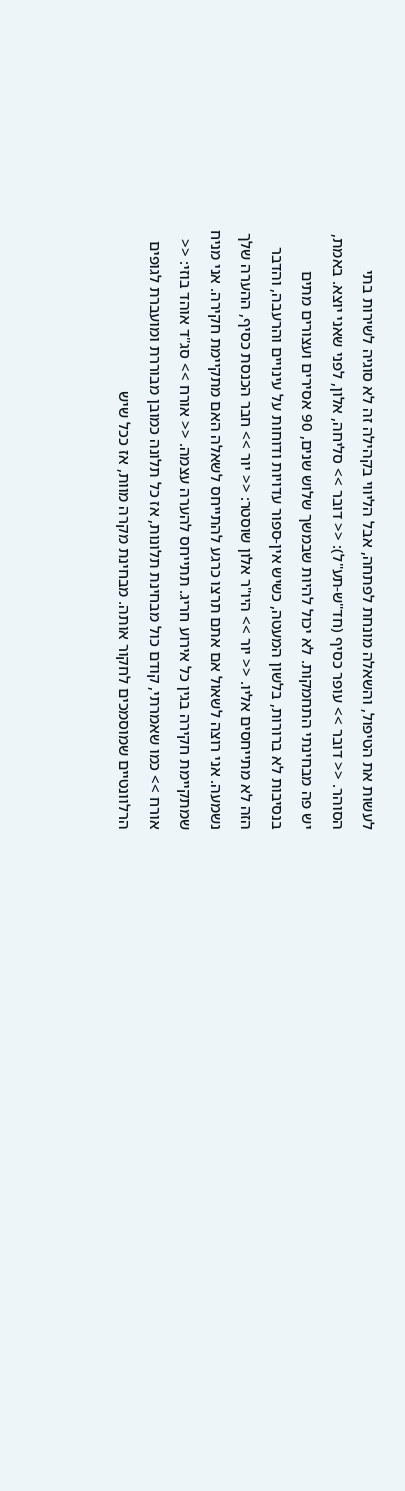לעשות את הטיפול, והשאלה מונחת לפתחה, אבל הליווי בקהילה זה לא סוגיה לשירות בתי הסוהר. << דובר >> עופר כסיף (חד"ש-תע"ל): << דובר >> סליחה, אלון, לפני שאני יוצא. באמת, יש פה מבחינתי התחמקות. לא יכול להיות שבמשך שלוש שנים, 90 אסירים ועצורים מתים בנסיבות לא ברורות, בלשון המעטה, כשיש אין-ספור עדויות ודוחות על עינויים והרעבה, והדבר הזה לא מתייחסים אליו. << יור >> היו"ר אלון שוסטר: << יור >> חבר הכנסת כסיף, ההערה שלך נשמעה. אני רוצה לשאול אם אתם תרצו כרגע להתייחס לשאלה האם מתקיימת חקירה. אני מניח שמתקיימת חקירה בגין כל אירוע חריג. תתייחס להערה עצמה. << אורח >> סג"ד אוהד בוזי: << אורח >> כמו שאמרתי, קודם כול מבחינת תלונות, אז כל תלונה כמובן מבוררת ומועברת לגופים הרלוונטיים שמוסמכים לחקור אותה. מבחינת מקרה מוות, אז ככל שיש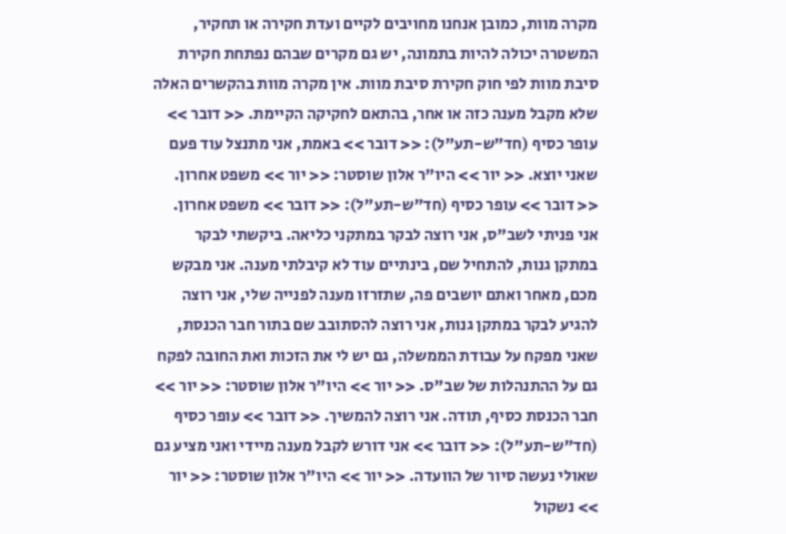מקרה מוות, כמובן אנחנו מחויבים לקיים ועדת חקירה או תחקיר, המשטרה יכולה להיות בתמונה, יש גם מקרים שבהם נפתחת חקירת סיבת מוות לפי חוק חקירת סיבת מוות. אין מקרה מוות בהקשרים האלה שלא מקבל מענה כזה או אחר, בהתאם לחקיקה הקיימת. << דובר >> עופר כסיף (חד"ש-תע"ל): << דובר >> באמת, אני מתנצל עוד פעם שאני יוצא. << יור >> היו"ר אלון שוסטר: << יור >> משפט אחרון. << דובר >> עופר כסיף (חד"ש-תע"ל): << דובר >> משפט אחרון. אני פניתי לשב"ס, אני רוצה לבקר במתקני כליאה. ביקשתי לבקר במתקן גנות, להתחיל שם, בינתיים עוד לא קיבלתי מענה. אני מבקש מכם, מאחר ואתם יושבים פה, שתזרזו מענה לפנייה שלי, אני רוצה להגיע לבקר במתקן גנות, אני רוצה להסתובב שם בתור חבר הכנסת, שאני מפקח על עבודת הממשלה, גם יש לי את הזכות ואת החובה לפקח גם על ההתנהלות של שב"ס. << יור >> היו"ר אלון שוסטר: << יור >> חבר הכנסת כסיף, תודה. אני רוצה להמשיך. << דובר >> עופר כסיף (חד"ש-תע"ל): << דובר >> אני דורש לקבל מענה מיידי ואני מציע גם שאולי נעשה סיור של הוועדה. << יור >> היו"ר אלון שוסטר: << יור >> נשקול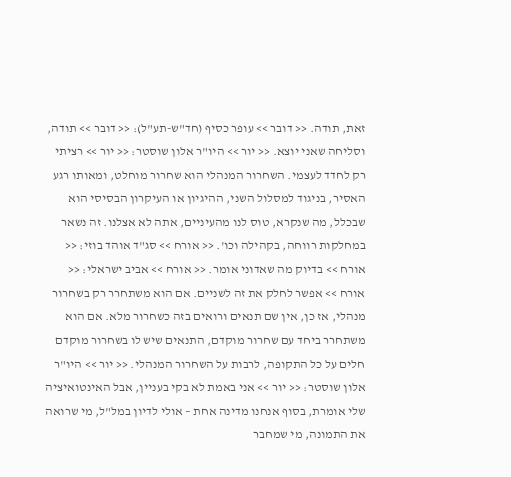זאת, תודה. << דובר >> עופר כסיף (חד"ש-תע"ל): << דובר >> תודה, וסליחה שאני יוצא. << יור >> היו"ר אלון שוסטר: << יור >> רציתי רק לחדד לעצמי. השחרור המנהלי הוא שחרור מוחלט, ומאותו רגע האסיר, בניגוד למסלול השני, ההיגיון או העיקרון הבסיסי הוא שבכלל, מה שנקרא, טוס לנו מהעיניים, אתה לא אצלנו. זה נשאר במחלקות רווחה, בקהילה וכו'. << אורח >> סג"ד אוהד בוזי: << אורח >> בדיוק מה שאדוני אומר. << אורח >> אביב ישראלי: << אורח >> אפשר לחלק את זה לשניים. אם הוא משתחרר רק בשחרור מנהלי, אז כן, אין שם תנאים ורואים בזה כשחרור מלא. אם הוא משתחרר ביחד עם שחרור מוקדם, התנאים שיש לו בשחרור מוקדם חלים על כל התקופה, לרבות על השחרור המנהלי. << יור >> היו"ר אלון שוסטר: << יור >> אני באמת לא בקי בעניין, אבל האינטואיציה שלי אומרת, בסוף אנחנו מדינה אחת – אולי לדיון במל"ל, מי שרואה את התמונה, מי שמחבר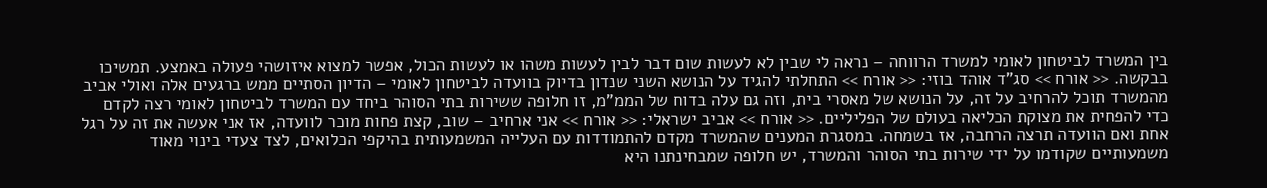בין המשרד לביטחון לאומי למשרד הרווחה – נראה לי שבין לא לעשות שום דבר לבין לעשות משהו או לעשות הכול, אפשר למצוא איזושהי פעולה באמצע. תמשיכו בבקשה. << אורח >> סג"ד אוהד בוזי: << אורח >> התחלתי להגיד על הנושא השני שנדון בדיוק בוועדה לביטחון לאומי – הדיון הסתיים ממש ברגעים אלה ואולי אביב מהמשרד תוכל להרחיב על זה, על הנושא של מאסרי בית, וזה גם עלה בדוח של הממ"מ, זו חלופה ששירות בתי הסוהר ביחד עם המשרד לביטחון לאומי רצה לקדם כדי להפחית את מצוקת הכליאה בעולם של הפליליים. << אורח >> אביב ישראלי: << אורח >> אני ארחיב – שוב, קצת פחות מוכר לוועדה, אז אני אעשה את זה על רגל אחת ואם הוועדה תרצה הרחבה, אז בשמחה. במסגרת המענים שהמשרד מקדם להתמודדות עם העלייה המשמעותית בהיקפי הכלואים, לצד צעדי בינוי מאוד משמעותיים שקודמו על ידי שירות בתי הסוהר והמשרד, יש חלופה שמבחינתנו היא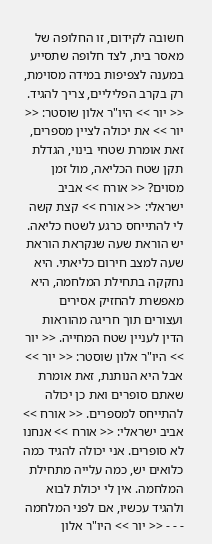חשובה לקידום, זו החלופה של מאסר בית, לצד חלופה שתסייע במענה לצפיפות במידה מסוימת, רק בקרב הפליליים, צריך להגיד. << יור >> היו"ר אלון שוסטר: << יור >> את יכולה לציין מספרים, זאת אומרת שטחי בינוי, הגדלת תקן שטח הכליאה, מול זמן מסוים? << אורח >> אביב ישראלי: << אורח >> קצת קשה לי להתייחס כרגע לשטח כליאה. יש הוראת שעה שנקראת הוראת שעה למצב חירום כליאתי. היא נחקקה בתחילת המלחמה, היא מאפשרת להחזיק אסירים ועצורים תוך חריגה מהוראות הדין לעניין שטח המחייה. << יור >> היו"ר אלון שוסטר: << יור >> אבל היא הנותנת, זאת אומרת שאתם סופרים ואת כן יכולה להתייחס למספרים. << אורח >> אביב ישראלי: << אורח >> אנחנו לא סופרים. אני יכולה להגיד כמה כלואים יש, כמה עלייה מתחילת המלחמה. אין לי יכולת לבוא ולהגיד עכשיו, אם לפני המלחמה - - - << יור >> היו"ר אלון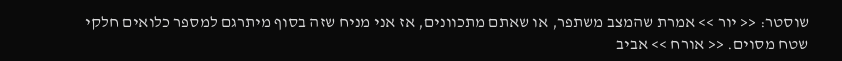שוסטר: << יור >> אמרת שהמצב משתפר, או שאתם מתכוונים, אז אני מניח שזה בסוף מיתרגם למספר כלואים חלקי שטח מסוים. << אורח >> אביב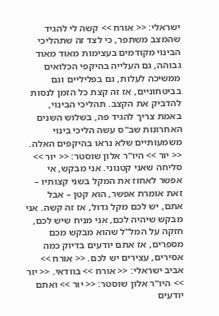ישראלי: << אורח >> קשה לי להגיד שהמצב משתפר, כי לצד זה שתהליכי הבינוי מקודמים בעצימות מאוד מאוד גבוהה, גם העלייה בהיקפי הכלואים ממשיכה לעלות, גם בפליליים וגם בביטחוניים, אז זה קצת כל הזמן לנסות להדביק את הקצב. תהליכי הבינוי, באמת צריך להגיד פה, בשלוש השנים האחרונות שב"ס עשה הליכי בינוי משמעותיים שלא נראו בהיקפים האלה. << יור >> היו"ר אלון שוסטר: << יור >> סליחה שאני קטנוני. אני מבקש, אי אפשר לאחוז את המקל בשני קצותיו – זאת אומרת אפשר, הוא קטן – אבל אתם, יש לכם מקל גדול, אז זה קשה. אני מבקש שיהיה לכם, אני מניח שיש לכם, חזקה על המל"ל שהוא מבקש מכם מספרים, אז אתם יודעים בדיוק כמה אסירים, עצירים יש לכם. << אורח >> אביב ישראלי: << אורח >> בוודאי. << יור >> היו"ר אלון שוסטר: << יור >> ואתם יודעים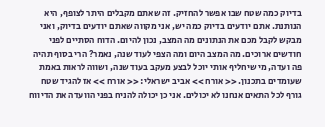בדיוק כמה שטח שבו אפשר להחזיק. זה שאתם מקבלים היתר לצופף, היא הנותנת. אתם יודעים בדיוק כמה יש, אני מקווה שאתם יודעים בדיוק, ואני מבקש לקבל מכם את הנתונים מה המצב, נכון להיום. הדוח הסתיים לפני חודשים ארוכים. מה המצב היום ומה הצפי לעוד שנה, נאמר? הרי בסוף תהיה פה ועדה, מי שיחליף אותי יוכל לבצע מעקב בעוד שנה, ושווה לראות באמת שעומדים בתכנון. << אורח >> אביב ישראלי: << אורח >> אז להגיד שטח גורף לכל התאים אנחנו לא יכולים. אני כן יכולה להניח בפני הוועדה את הדיווח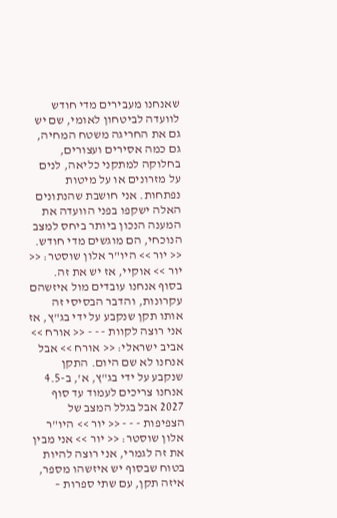שאנחנו מעבירים מדי חודש לוועדה לביטחון לאומי, שם יש גם את החריגה משטח המחיה, גם כמה אסירים ועצורים, בחלוקה למתקני כליאה, לנים על מזרונים או על מיטות נפתחות. אני חושבת שהנתונים האלה ישקפו בפני הוועדה את המענה הנכון ביותר ביחס למצב הנוכחי, הם מוגשים מדי חודש. << יור >> היו"ר אלון שוסטר: << יור >> אוקיי, אז יש את זה. בסוף אנחנו עובדים מול איזשהם עקרונות, והדבר הבסיסי זה אותו תקן שנקבע על ידי בג"ץ, אז אני רוצה לקוות - - - << אורח >> אביב ישראלי: << אורח >> אבל אנחנו לא שם היום. התקן שנקבע על ידי בג"ץ, א', ב-4.5 אנחנו צריכים לעמוד עד סוף 2027 אבל בגלל המצב של הצפיפות - - - << יור >> היו"ר אלון שוסטר: << יור >> אני מבין את זה לגמרי, אני רוצה להיות בטוח שבסוף יש איזשהו מספר, איזה תקן, עם שתי ספרות –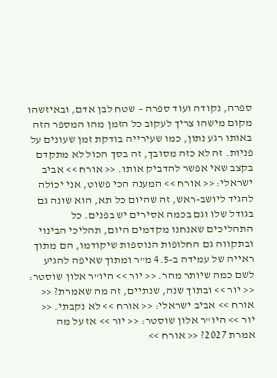ספרה, נקודה ועוד ספרה – שטח לבן אדם, ובאיזשהו מקום מישהו צריך לעקוב כל הזמן מהו המספר הזה באותו רגע נתון, כמו שעירייה בודקת זמן שעונים על פניות. זה לא כזה מסובך, זה בסך הכול לא מתקדם בקצב שאי אפשר להדביק אותו. << אורח >> אביב ישראלי: << אורח >> המענה הכי פשוט, אני יכולה להגיד ליושב-ראש, זה שהיום כל תא, הוא שונה גם בגודל שלו וגם בכמה אסירים יש בפנים. כל התהליכים שאנחנו מקדמים היום, תהליכי הבינוי ובתקווה גם החלופות הנוספות שיקודמו, הם מתוך ראייה של עמידה ב-4.5 מ"ר ומתוך שאיפה להגיע לשם כמה שיותר מהר. << יור >> היו"ר אלון שוסטר: << יור >> ובתוך שנה, שנתיים, זה מה שאמרת? << אורח >> אביב ישראלי: << אורח >> לא נקבתי. << יור >> היו"ר אלון שוסטר: << יור >> אז על מה אמרת 2027? << אורח >>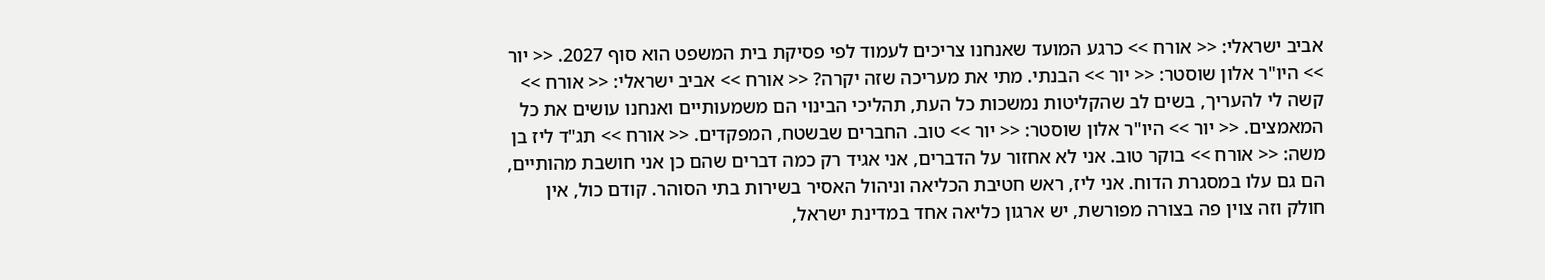אביב ישראלי: << אורח >> כרגע המועד שאנחנו צריכים לעמוד לפי פסיקת בית המשפט הוא סוף 2027. << יור >> היו"ר אלון שוסטר: << יור >> הבנתי. מתי את מעריכה שזה יקרה? << אורח >> אביב ישראלי: << אורח >> קשה לי להעריך, בשים לב שהקליטות נמשכות כל העת, תהליכי הבינוי הם משמעותיים ואנחנו עושים את כל המאמצים. << יור >> היו"ר אלון שוסטר: << יור >> טוב. החברים שבשטח, המפקדים. << אורח >> תג"ד ליז בן משה: << אורח >> בוקר טוב. אני לא אחזור על הדברים, אני אגיד רק כמה דברים שהם כן אני חושבת מהותיים, הם גם עלו במסגרת הדוח. אני ליז, ראש חטיבת הכליאה וניהול האסיר בשירות בתי הסוהר. קודם כול, אין חולק וזה צוין פה בצורה מפורשת, יש ארגון כליאה אחד במדינת ישראל,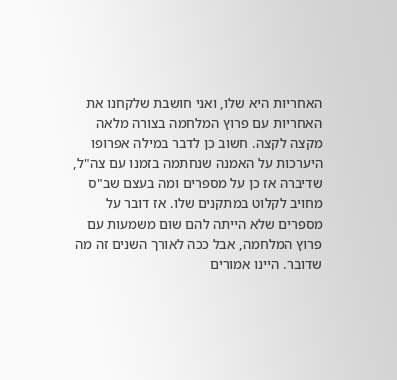האחריות היא שלו, ואני חושבת שלקחנו את האחריות עם פרוץ המלחמה בצורה מלאה מקצה לקצה. חשוב כן לדבר במילה אפרופו היערכות על האמנה שנחתמה בזמנו עם צה"ל, שדיברה אז כן על מספרים ומה בעצם שב"ס מחויב לקלוט במתקנים שלו. אז דובר על מספרים שלא הייתה להם שום משמעות עם פרוץ המלחמה, אבל ככה לאורך השנים זה מה שדובר. היינו אמורים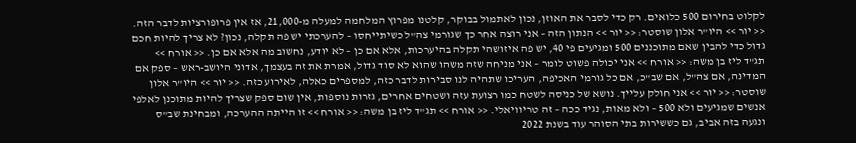לקלוט בחירום 500 כלואים. רק כדי לסבר את האוזן, נכון לאתמול בבוקר, קלטנו מפרוץ המלחמה למעלה מ-21,000, אז אין פרופורציות לדבר הזה. << יור >> היו"ר אלון שוסטר: << יור >> הנתון הזה – אני רוצה אחר כך שגורמי צה"ל כשיתייחסו – להערכתי יש פה תקלה, נכון? לא צריך להיות חכם גדול כדי להבין שאם מתוכננים 500 ומגיעים פי 40, יש פה איזושהי תקלה בהיערכות, אלא אם כן – לא יודע, נחשוב מה אלא אם כן. << אורח >> תג"ד ליז בן משה: << אורח >> אני יכולה פשוט לומר – אני מניחה שזה משהו שהוא לא סוד גדול, אמרת את זה בעצמך, אדוני היושב-ראש – ספק אם המדינה, אם צה"ל, אם שב"כ, אם כל גורמי האכיפה, העריכו שתהיה לנו סבירות לדבר כזה, למספרים כאלה, לאירוע כזה. << יור >> היו"ר אלון שוסטר: << יור >> אני חולק עלייך. נושא של כניסה לשטח כמו רצועת עזה ושטחים אחרים, גזרות נוספות, אין שום ספק שצריך להיות מתוכנן לאלפי אנשים שמגיעים ולא 500 – ולא מאות, נגיד ככה – זה טריוויאלי. << אורח >> תג"ד ליז בן משה: << אורח >> זו הייתה ההערכה, ומבחינת שב"ס ונגעה בזה אביב, גם כששירות בתי הסוהר עוד בשנת 2022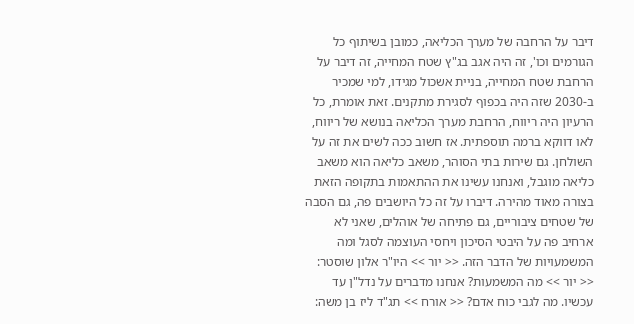דיבר על הרחבה של מערך הכליאה, כמובן בשיתוף כל הגורמים וכו', זה היה אגב בג"ץ שטח המחייה, זה דיבר על הרחבת שטח המחייה, בניית אשכול מגידו, למי שמכיר ב-2030 שזה היה בכפוף לסגירת מתקנים. זאת אומרת, כל הרעיון היה ריווח, הרחבת מערך הכליאה בנושא של ריווח, לאו דווקא ברמה תוספתית. אז חשוב ככה לשים את זה על השולחן. גם שירות בתי הסוהר, משאב כליאה הוא משאב כליאה מוגבל, ואנחנו עשינו את ההתאמות בתקופה הזאת בצורה מאוד מהירה. דיברו על זה כל היושבים פה, גם הסבה של שטחים ציבוריים, גם פתיחה של אוהלים, שאני לא ארחיב פה על היבטי הסיכון ויחסי העוצמה לסגל ומה המשמעויות של הדבר הזה. << יור >> היו"ר אלון שוסטר: << יור >> מה המשמעות? אנחנו מדברים על נדל"ן עד עכשיו. מה לגבי כוח אדם? << אורח >> תג"ד ליז בן משה: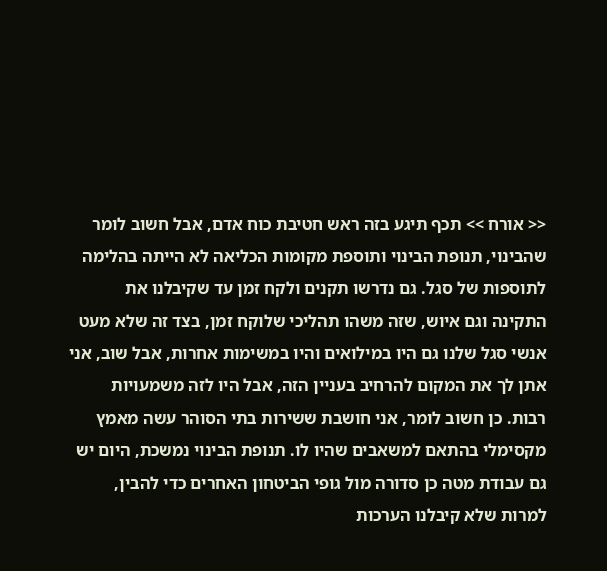<< אורח >> תכף תיגע בזה ראש חטיבת כוח אדם, אבל חשוב לומר שהבינוי, תנופת הבינוי ותוספת מקומות הכליאה לא הייתה בהלימה לתוספות של סגל. גם נדרשו תקנים ולקח זמן עד שקיבלנו את התקינה וגם איוש, שזה משהו תהליכי שלוקח זמן, בצד זה שלא מעט אנשי סגל שלנו גם היו במילואים והיו במשימות אחרות, אבל שוב, אני אתן לך את המקום להרחיב בעניין הזה, אבל היו לזה משמעויות רבות. כן חשוב לומר, אני חושבת ששירות בתי הסוהר עשה מאמץ מקסימלי בהתאם למשאבים שהיו לו. תנופת הבינוי נמשכת, היום יש גם עבודת מטה כן סדורה מול גופי הביטחון האחרים כדי להבין, למרות שלא קיבלנו הערכות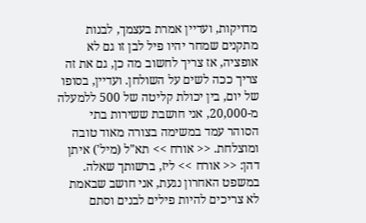מדויקות, ועדיין אמרת בעצמך, לבנות מתקנים שמחר יהיו פיל לבן זו גם לא אופציה, אז צריך לחשוב מה כן, גם את זה צריך ככה לשים על השולחן. ועדיין, בסופו של יום, בין יכולת קליטה של 500 ללמעלה מ-20,000, אני חושבת ששירות בתי הסוהר עמד במשימה בצורה מאוד טובה ומוצלחת. << אורח >> תא"ל (מיל') איתן דהן: << אורח >> ליז, ברשותך שאלה. במשפט האחרון נגעת, אני חושב שבאמת לא צריכים להיות פילים לבנים וסתם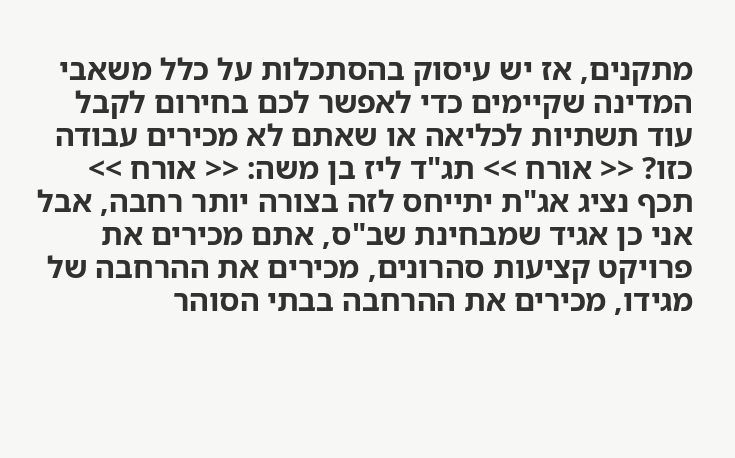מתקנים, אז יש עיסוק בהסתכלות על כלל משאבי המדינה שקיימים כדי לאפשר לכם בחירום לקבל עוד תשתיות לכליאה או שאתם לא מכירים עבודה כזו? << אורח >> תג"ד ליז בן משה: << אורח >> תכף נציג אג"ת יתייחס לזה בצורה יותר רחבה, אבל אני כן אגיד שמבחינת שב"ס, אתם מכירים את פרויקט קציעות סהרונים, מכירים את ההרחבה של מגידו, מכירים את ההרחבה בבתי הסוהר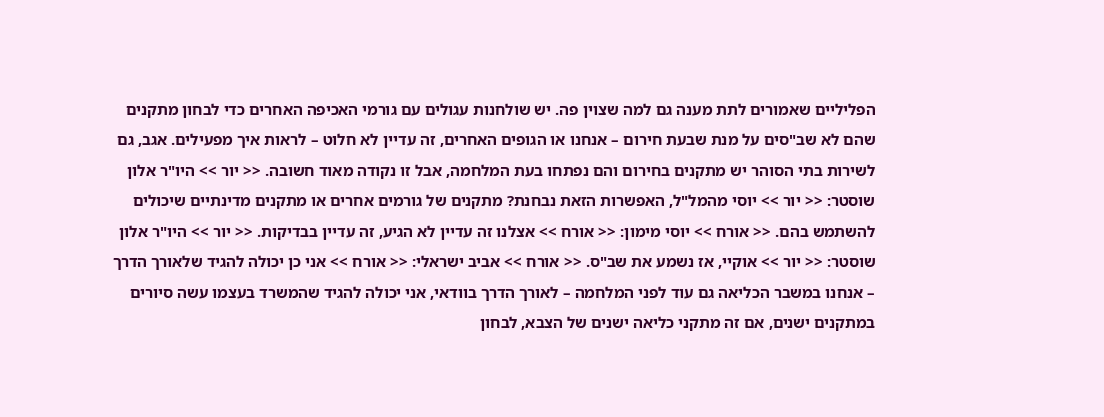הפליליים שאמורים לתת מענה גם למה שצוין פה. יש שולחנות עגולים עם גורמי האכיפה האחרים כדי לבחון מתקנים שהם לא שב"סים על מנת שבעת חירום – אנחנו או הגופים האחרים, זה עדיין לא חלוט – לראות איך מפעילים. אגב, גם לשירות בתי הסוהר יש מתקנים בחירום והם נפתחו בעת המלחמה, אבל זו נקודה מאוד חשובה. << יור >> היו"ר אלון שוסטר: << יור >> יוסי מהמל"ל, האפשרות הזאת נבחנת? מתקנים של גורמים אחרים או מתקנים מדינתיים שיכולים להשתמש בהם. << אורח >> יוסי מימון: << אורח >> אצלנו זה עדיין לא הגיע, זה עדיין בבדיקות. << יור >> היו"ר אלון שוסטר: << יור >> אוקיי, אז נשמע את שב"ס. << אורח >> אביב ישראלי: << אורח >> אני כן יכולה להגיד שלאורך הדרך – אנחנו במשבר הכליאה גם עוד לפני המלחמה – לאורך הדרך בוודאי, אני יכולה להגיד שהמשרד בעצמו עשה סיורים במתקנים ישנים, אם זה מתקני כליאה ישנים של הצבא, לבחון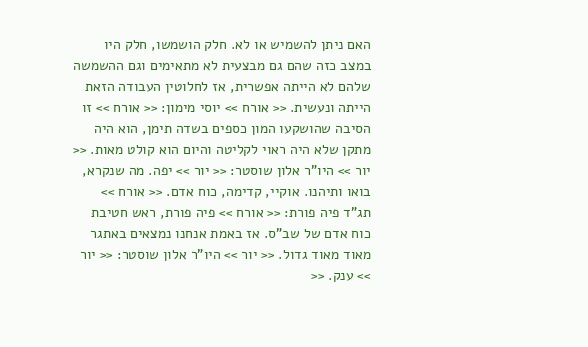האם ניתן להשמיש או לא. חלק הושמשו, חלק היו במצב כזה שהם גם מבצעית לא מתאימים וגם ההשמשה שלהם לא הייתה אפשרית, אז לחלוטין העבודה הזאת הייתה ונעשית. << אורח >> יוסי מימון: << אורח >> זו הסיבה שהושקעו המון כספים בשדה תימן, הוא היה מתקן שלא היה ראוי לקליטה והיום הוא קולט מאות. << יור >> היו"ר אלון שוסטר: << יור >> יפה. מה שנקרא, בואו ותיהנו. אוקיי, קדימה, כוח אדם. << אורח >> תג"ד פיה פורת: << אורח >> פיה פורת, ראש חטיבת כוח אדם של שב"ס. אז באמת אנחנו נמצאים באתגר מאוד מאוד גדול. << יור >> היו"ר אלון שוסטר: << יור >> ענק. <<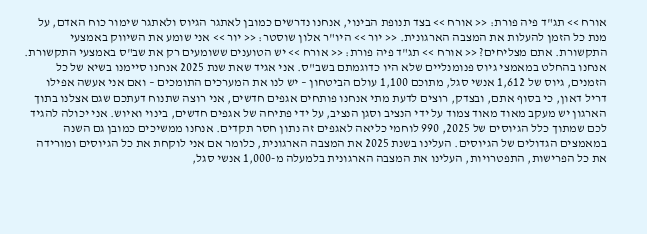אורח >> תג"ד פיה פורת: << אורח >> בצד תנופת הבינוי, אנחנו נדרשים כמובן לאתגר הגיוס ולאתגר שימור כוח האדם, על מנת כל הזמן להעלות את המצבה הארגונית. << יור >> היו"ר אלון שוסטר: << יור >> אני שומע את השיווק באמצעי התקשורת. אתם מצליחים? << אורח >> תג"ד פיה פורת: << אורח >> יש הטוענים ששומעים רק את שב"ס באמצעי התקשורת. אנחנו בהחלט במאמצי גיוס פנומנליים שלא היו כדוגמתם בשב"ס. אני אגיד שאת שנת 2025 אנחנו סיימנו בשיא של כל הזמנים, גיוס של 1,612 אנשי סגל, מתוכם 1,100 עולם הביטחון – יש לנו את המערכים התומכים – ואם אני אעשה אפילו דריל דאון, כי בסוף אתם, ובצדק, רוצים לדעת מתי אנחנו פותחים אגפים חדשים, אני רוצה שתנוח דעתכם שגם אצלנו בתוך הארגון יש מעקב מאוד מאוד צמוד על ידי הנציב וסגן הנציב, על ידי פתיחה של אגפים חדשים, בינוי ואיוש. אני יכולה להגיד לכם שמתוך כלל הגיוסים של 2025, 990 לוחמי כליאה לאגפים זה נתון חסר תקדים. אנחנו ממשיכים כמובן גם השנה במאמצים הגדולים של הגיוסים. העלינו בשנת 2025 את המצבה הארגונית, כלומר אם אני לוקחת את כל הגיוסים ומורידה את כל הפרישות, התפטרויות, העלינו את המצבה הארגונית בלמעלה מ-1,000 אנשי סגל,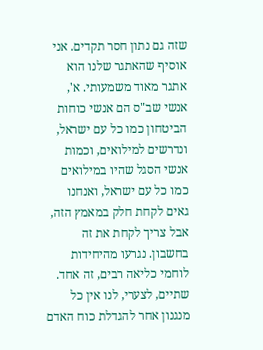שזה גם נתון חסר תקדים. אני אוסיף שהאתגר שלנו הוא אתגר מאוד משמעותי. א', אנשי שב"ס הם אנשי כוחות הביטחון כמו כל עם ישראל, ונדרשים למילואים, וכמות אנשי הסגל שהיו במילואים כמו כל עם ישראל, ואנחנו גאים לקחת חלק במאמץ הזה, אבל צריך לקחת את זה בחשבון. נגרעו מהיחידות לוחמי כליאה רבים, זה אחד. שתיים, לצערי, לנו אין כל מנגנון אחר להגדלת כוח האדם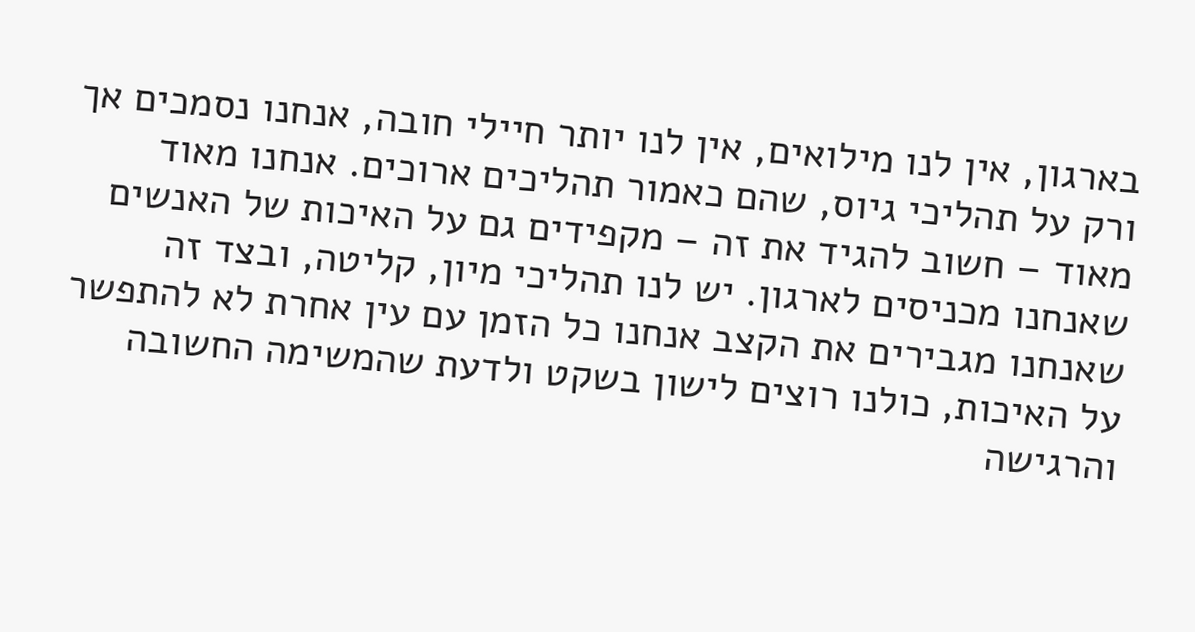בארגון, אין לנו מילואים, אין לנו יותר חיילי חובה, אנחנו נסמכים אך ורק על תהליכי גיוס, שהם כאמור תהליכים ארוכים. אנחנו מאוד מאוד – חשוב להגיד את זה – מקפידים גם על האיכות של האנשים שאנחנו מכניסים לארגון. יש לנו תהליכי מיון, קליטה, ובצד זה שאנחנו מגבירים את הקצב אנחנו כל הזמן עם עין אחרת לא להתפשר על האיכות, כולנו רוצים לישון בשקט ולדעת שהמשימה החשובה והרגישה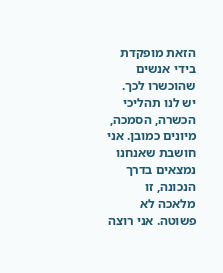הזאת מופקדת בידי אנשים שהוכשרו לכך. יש לנו תהליכי הכשרה, הסמכה, מיונים כמובן. אני חושבת שאנחנו נמצאים בדרך הנכונה, זו מלאכה לא פשוטה. אני רוצה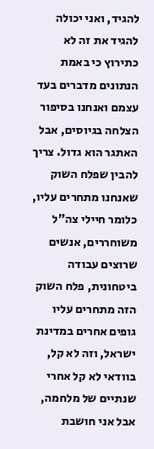להגיד, ואני יכולה להגיד את זה לא כתירוץ כי באמת הנתונים מדברים בעד עצמם ואנחנו בסיפור הצלחה בגיוסים, אבל האתגר הוא גדול. צריך להבין שפלח השוק שאנחנו מתחרים עליו, כלומר חיילי צה"ל משוחררים, אנשים שרוצים עבודה ביטחונית, פלח השוק הזה מתחרים עליו גופים אחרים במדינת ישראל, וזה לא קל, בוודאי לא קל אחרי שנתיים של מלחמה, אבל אני חושבת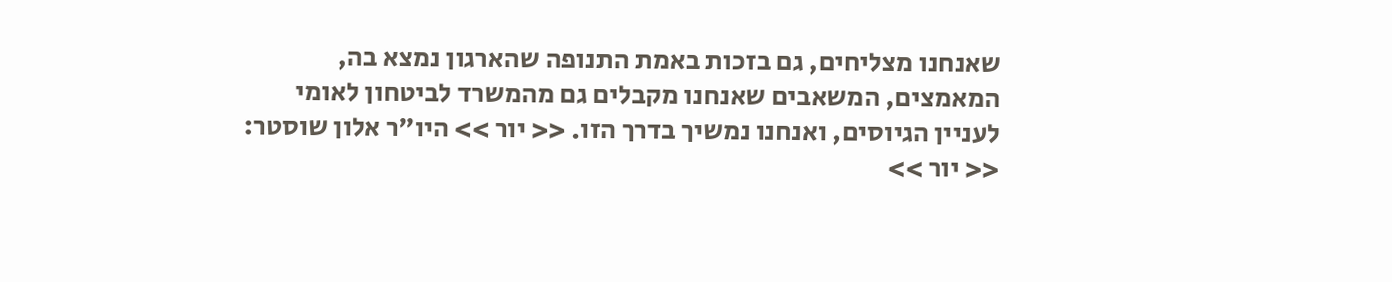שאנחנו מצליחים, גם בזכות באמת התנופה שהארגון נמצא בה, המאמצים, המשאבים שאנחנו מקבלים גם מהמשרד לביטחון לאומי לעניין הגיוסים, ואנחנו נמשיך בדרך הזו. << יור >> היו"ר אלון שוסטר: << יור >>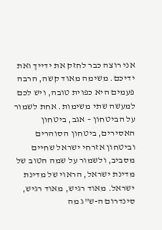אני רוצה כבר לחזק את ידייך ואת ידיכם. משימה מאוד קשה, הרבה פעמים היא כפוית טובה, ויש לכם למעשה שתי משימות. אחת לשמור על הביטחון – אגב, ביטחון האסירים, ביטחון הסוהרים וביטחון אזרחי ישראל שחיים מסביב, ולשמור על שמה הטוב של מדינת ישראל, הראוי של מדינת ישראל. מאוד רגיש, מאוד רגיש, סינדרום ה-ש"ג מה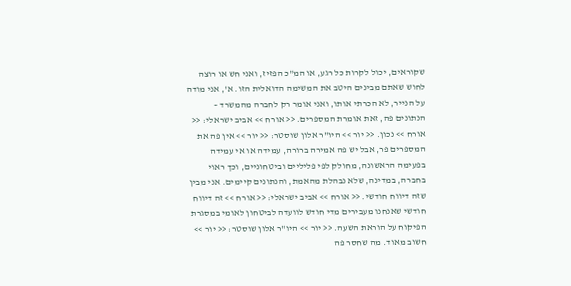שקוראים, יכול לקרות כל רגע, או המ"כ הפזיז, ואני חש או רוצה לחוש שאתם מבינים היטב את המשימה הדואלית הזו. א', אני מודה על הנייר, לא הכרתי אותו, ואני אומר רק לחברה מהמשרד – הנתונים פה, זאת אומרת המספרים. << אורח >> אביב ישראלי: << אורח >> נכון. << יור >> היו"ר אלון שוסטר: << יור >> אין פה את המספרים פר, אבל יש פה אמירה ברורה, עמידה או אי עמידה בפעימה הראשונה, מחולק לפי פליליים וביטחוניים, וכך ראוי בחברה, במדינה, שלא נבהלת מהאמת, והנתונים קיימים. אני מבין שזה דיווח חודשי. << אורח >> אביב ישראלי: << אורח >> זה דיווח חודשי שאנחנו מעבירים מדי חודש לוועדה לביטחון לאומי במסגרת הפיקוח על הוראת השעה. << יור >> היו"ר אלון שוסטר: << יור >> חשוב מאוד. מה שחסר פה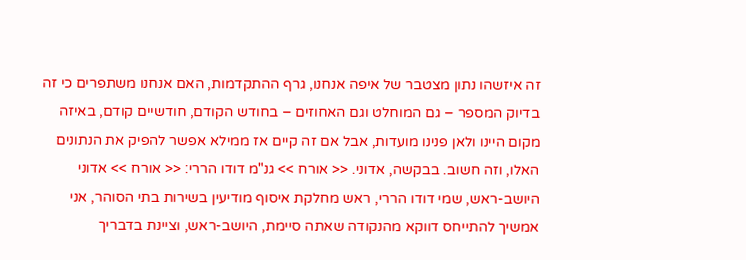זה איזשהו נתון מצטבר של איפה אנחנו, גרף ההתקדמות, האם אנחנו משתפרים כי זה בדיוק המספר – גם המוחלט וגם האחוזים – בחודש הקודם, חודשיים קודם, באיזה מקום היינו ולאן פנינו מועדות, אבל אם זה קיים אז ממילא אפשר להפיק את הנתונים האלו, וזה חשוב. בבקשה, אדוני. << אורח >> גנ"מ דודו הררי: << אורח >> אדוני היושב-ראש, שמי דודו הררי, ראש מחלקת איסוף מודיעין בשירות בתי הסוהר, אני אמשיך להתייחס דווקא מהנקודה שאתה סיימת, היושב-ראש, וציינת בדבריך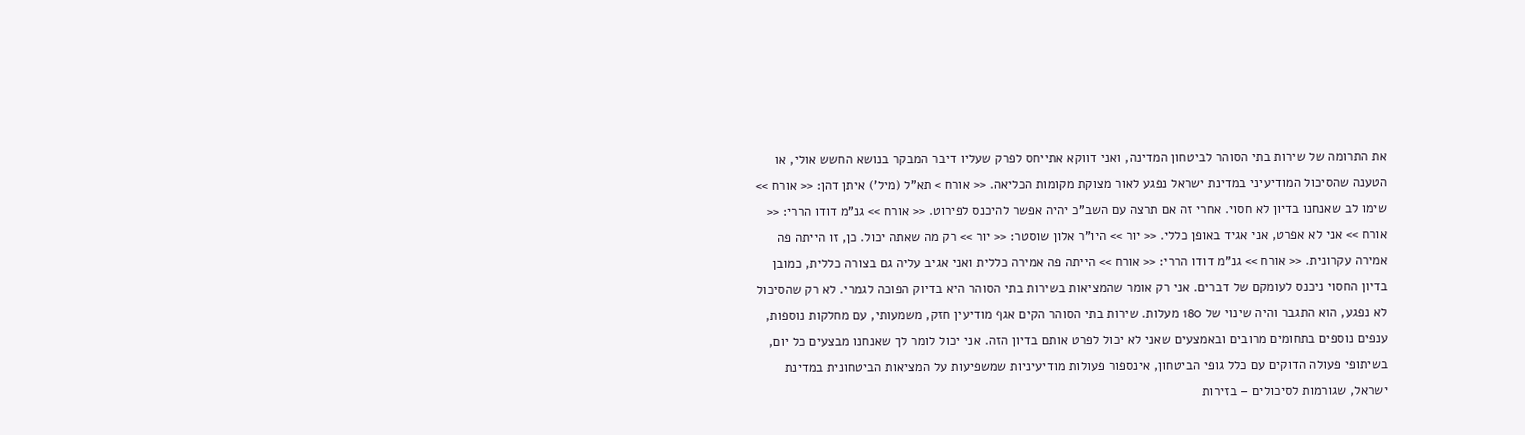את התרומה של שירות בתי הסוהר לביטחון המדינה, ואני דווקא אתייחס לפרק שעליו דיבר המבקר בנושא החשש אולי, או הטענה שהסיכול המודיעיני במדינת ישראל נפגע לאור מצוקת מקומות הכליאה. << אורח > תא"ל (מיל') איתן דהן: << אורח >> שימו לב שאנחנו בדיון לא חסוי. אחרי זה אם תרצה עם השב"כ יהיה אפשר להיכנס לפירוט. << אורח >> גנ"מ דודו הררי: << אורח >> אני לא אפרט, אני אגיד באופן כללי. << יור >> היו"ר אלון שוסטר: << יור >> רק מה שאתה יכול. כן, זו הייתה פה אמירה עקרונית. << אורח >> גנ"מ דודו הררי: << אורח >> הייתה פה אמירה כללית ואני אגיב עליה גם בצורה כללית, כמובן בדיון החסוי ניכנס לעומקם של דברים. אני רק אומר שהמציאות בשירות בתי הסוהר היא בדיוק הפוכה לגמרי. לא רק שהסיכול לא נפגע, הוא התגבר והיה שינוי של 180 מעלות. שירות בתי הסוהר הקים אגף מודיעין חזק, משמעותי, עם מחלקות נוספות, ענפים נוספים בתחומים מרובים ובאמצעים שאני לא יכול לפרט אותם בדיון הזה. אני יכול לומר לך שאנחנו מבצעים כל יום, בשיתופי פעולה הדוקים עם כלל גופי הביטחון, אינספור פעולות מודיעיניות שמשפיעות על המציאות הביטחונית במדינת ישראל, שגורמות לסיכולים – בזירות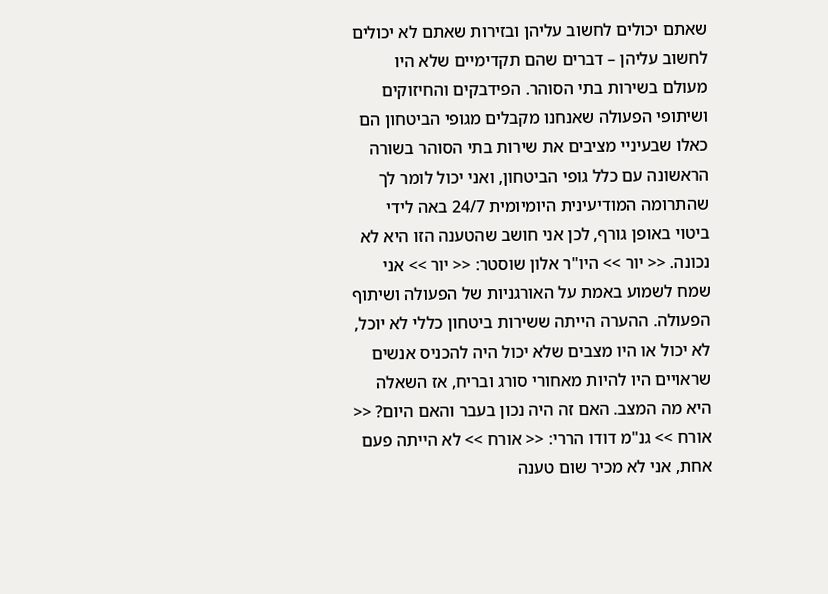שאתם יכולים לחשוב עליהן ובזירות שאתם לא יכולים לחשוב עליהן – דברים שהם תקדימיים שלא היו מעולם בשירות בתי הסוהר. הפידבקים והחיזוקים ושיתופי הפעולה שאנחנו מקבלים מגופי הביטחון הם כאלו שבעיניי מציבים את שירות בתי הסוהר בשורה הראשונה עם כלל גופי הביטחון, ואני יכול לומר לך שהתרומה המודיעינית היומיומית 24/7 באה לידי ביטוי באופן גורף, לכן אני חושב שהטענה הזו היא לא נכונה. << יור >> היו"ר אלון שוסטר: << יור >> אני שמח לשמוע באמת על האורגניות של הפעולה ושיתוף הפעולה. ההערה הייתה ששירות ביטחון כללי לא יוכל, לא יכול או היו מצבים שלא יכול היה להכניס אנשים שראויים היו להיות מאחורי סורג ובריח, אז השאלה היא מה המצב. האם זה היה נכון בעבר והאם היום? << אורח >> גנ"מ דודו הררי: << אורח >> לא הייתה פעם אחת, אני לא מכיר שום טענה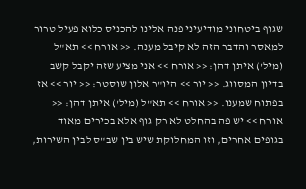שגוף ביטחוני מודיעיני פנה אלינו להכניס כלוא פעיל טרור למאסר והדבר הזה לא קיבל מענה. << אורח >> תא"ל (מיל') איתן דהן: << אורח >> אני מציע שזה יקבל קשב בדיון המסווג. << יור >> היו"ר אלון שוסטר: << יור >> אז בפתוח שמענו. << אורח >> תא"ל (מיל') איתן דהן: << אורח >> יש פה בהחלט לא רק גוף אלא בכירים מאוד בגופים אחרים, וזו המחלוקת שיש בין שב"ס לבין השירות,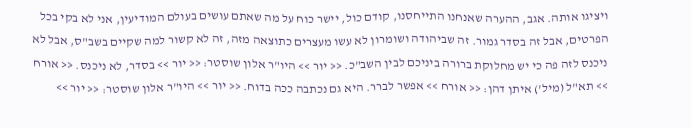ויציגו אותה. אגב, ההערה שאנחנו התייחסנו, קודם כול, יישר כוח על מה שאתם עושים בעולם המודיעין, אני לא בקי בכל הפרטים, אבל זה בסדר גמור. זה שביהודה ושומרון לא עשו מעצרים כתוצאה מזה, זה לא קשור למה שקיים בשב"ס, אבל לא ניכנס לזה פה כי יש מחלוקת ברורה ביניכם לבין השב"כ. << יור >> היו"ר אלון שוסטר: << יור >> בסדר, לא ניכנס. << אורח >> תא"ל (מיל') איתן דהן: << אורח >> אפשר לברר. היא גם נכתבה ככה בדוח. << יור >> היו"ר אלון שוסטר: << יור >>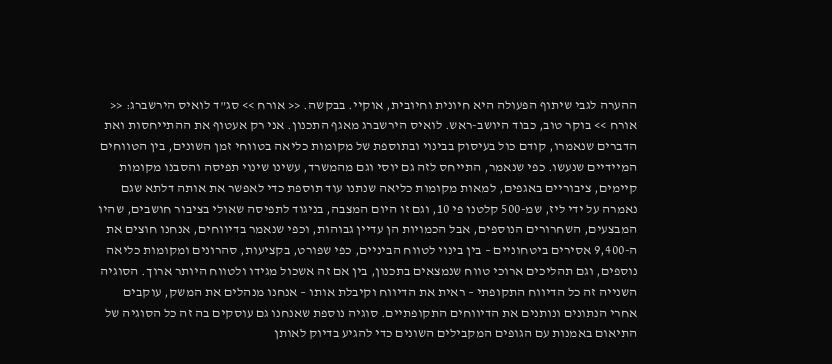ההערה לגבי שיתוף הפעולה היא חיונית וחיובית, אוקיי. בבקשה. << אורח >> סג"ד לואיס הירשברג: << אורח >> בוקר טוב, כבוד היושב-ראש. לואיס הירשברג מאגף התכנון. אני רק אעטוף את ההתייחסות ואת הדברים שנאמרו, קודם כול בעיסוק בבינוי ובתוספת של מקומות כליאה בטווחי זמן השונים, בין הטווחים המיידיים שנעשו. כפי שנאמר, התייחס לזה גם יוסי וגם מהמשרד, עשינו שינוי תפיסה והסבנו מקומות קיימים, ציבוריים באגפים, למאות מקומות כליאה שנתנו עוד תוספת כדי לאפשר את אותה דלתא שגם נאמרה על ידי ליז, שמ-500 קלטנו פי 10, וגם זו היום המצבה, בניגוד לתפיסה שאולי בציבור חושבים, שהיו המבצעים, השחרורים הנוספים, אבל הכמויות הן עדיין גבוהות, וכפי שנאמר בדיווחים, אנחנו חוצים את ה-9,400 אסירים ביטחוניים – בין בינוי לטווח הביניים, כפי שפורט, בקציעות, סהרונים ומקומות כליאה נוספים, וגם תהליכים ארוכי טווח שנמצאים בתכנון, בין אם זה אשכול מגידו ולטווח היותר ארוך. הסוגיה השנייה זה כל הדיווח התקופתי – ראית את הדיווח וקיבלת אותו – אנחנו מנהלים את המשק, עוקבים אחרי הנתונים ונותנים את הדיווחים התקופתיים. סוגיה נוספת שאנחנו גם עוסקים בה זה כל הסוגיה של התיאום באמנות עם הגופים המקבילים השונים כדי להגיע בדיוק לאותן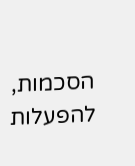הסכמות, להפעלות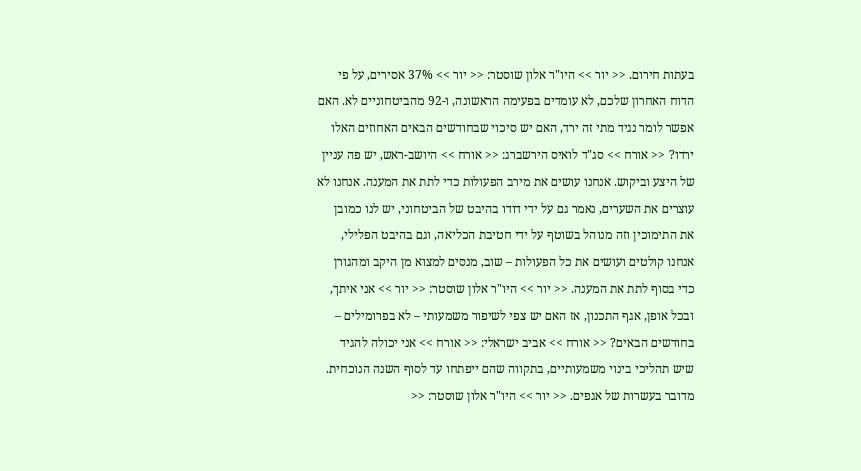בעתות חירום. << יור >> היו"ר אלון שוסטר: << יור >> 37% אסירים, על פי הדוח האחרון שלכם, לא עומדים בפעימה הראשונה, ו-92 מהביטחוניים לא. האם אפשר לומר נגיד מתי זה ירד, האם יש סיכוי שבחודשים הבאים האחוזים האלו ירדו? << אורח >> סג"ד לואיס הירשברג: << אורח >> היושב-ראש, יש פה עניין של היצע וביקוש. אנחנו עושים את מירב הפעולות כדי לתת את המענה. אנחנו לא עוצרים את השערים, נאמר גם על ידי דודו בהיבט של הביטחוני, יש לנו כמובן את התימוכין וזה מנוהל בשוטף על ידי חטיבת הכליאה, וגם בהיבט הפלילי, אנחנו קולטים ועושים את כל הפעולות – שוב, מנסים למצוא מן היקב ומהגורן כדי בסוף לתת את המענה. << יור >> היו"ר אלון שוסטר: << יור >> אני איתך, ובכל אופן, אגף התכנון, אז האם יש צפי לשיפור משמעותי – לא בפרומילים – בחודשים הבאים? << אורח >> אביב ישראלי: << אורח >> אני יכולה להגיד שיש תהליכי בינוי משמעותיים, בתקווה שהם ייפתחו עד לסוף השנה הנוכחית. מדובר בעשרות של אגפים. << יור >> היו"ר אלון שוסטר: <<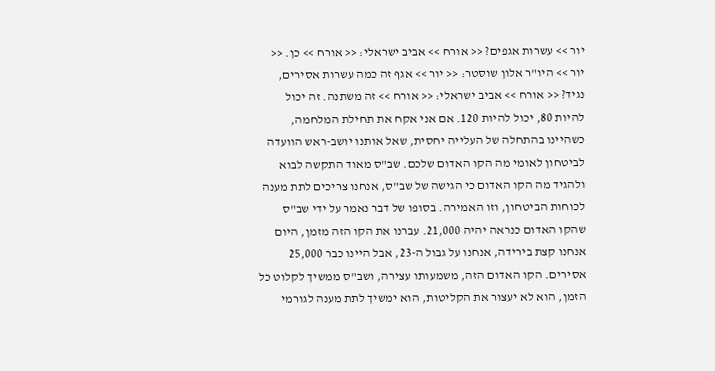יור >> עשרות אגפים? << אורח >> אביב ישראלי: << אורח >> כן. << יור >> היו"ר אלון שוסטר: << יור >> אגף זה כמה עשרות אסירים, נגיד? << אורח >> אביב ישראלי: << אורח >> זה משתנה. זה יכול להיות 80, יכול להיות 120. אם אני אקח את תחילת המלחמה, כשהיינו בהתחלה של העלייה יחסית, שאל אותנו יושב-ראש הוועדה לביטחון לאומי מה הקו האדום שלכם. שב"ס מאוד התקשה לבוא ולהגיד מה הקו האדום כי הגישה של שב"ס, אנחנו צריכים לתת מענה לכוחות הביטחון, וזו האמירה. בסופו של דבר נאמר על ידי שב"ס שהקו האדום כנראה יהיה 21,000. עברנו את הקו הזה מזמן, היום אנחנו קצת בירידה, אנחנו על גבול ה-23, אבל היינו כבר 25,000 אסירים. הקו האדום הזה, משמעותו עצירה, ושב"ס ממשיך לקלוט כל הזמן, הוא לא יעצור את הקליטות, הוא ימשיך לתת מענה לגורמי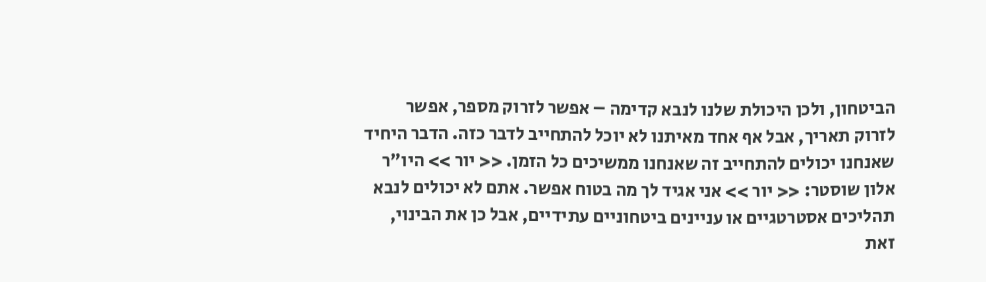הביטחון, ולכן היכולת שלנו לנבא קדימה – אפשר לזרוק מספר, אפשר לזרוק תאריך, אבל אף אחד מאיתנו לא יוכל להתחייב לדבר כזה. הדבר היחיד שאנחנו יכולים להתחייב זה שאנחנו ממשיכים כל הזמן. << יור >> היו"ר אלון שוסטר: << יור >> אני אגיד לך מה בטוח אפשר. אתם לא יכולים לנבא תהליכים אסטרטגיים או עניינים ביטחוניים עתידיים, אבל כן את הבינוי, זאת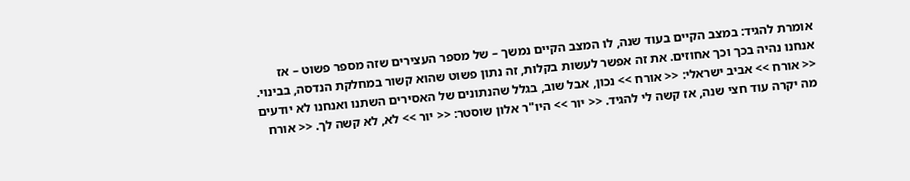אומרת להגיד: במצב הקיים בעוד שנה, לו המצב הקיים נמשך – של מספר העצירים שזה מספר פשוט – אז אנחנו נהיה בכך וכך אחוזים. את זה אפשר לעשות בקלות, זה נתון פשוט שהוא קשור במחלקת הנדסה, בבינוי. << אורח >> אביב ישראלי: << אורח >> נכון, אבל שוב, בגלל שהנתונים של האסירים השתנו ואנחנו לא יודעים מה יקרה עוד חצי שנה, אז קשה לי להגיד. << יור >> היו"ר אלון שוסטר: << יור >> לא, לא קשה לך. << אורח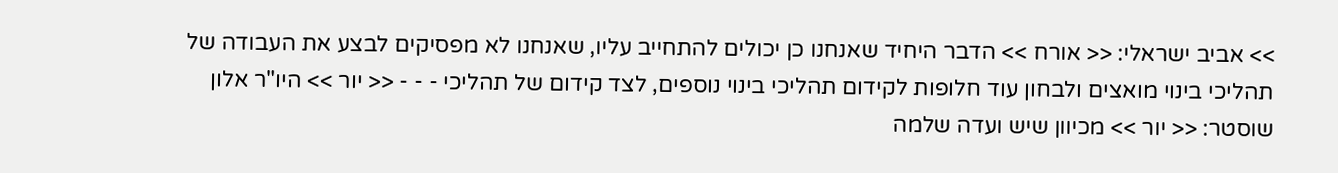>> אביב ישראלי: << אורח >> הדבר היחיד שאנחנו כן יכולים להתחייב עליו, שאנחנו לא מפסיקים לבצע את העבודה של תהליכי בינוי מואצים ולבחון עוד חלופות לקידום תהליכי בינוי נוספים, לצד קידום של תהליכי - - - << יור >> היו"ר אלון שוסטר: << יור >> מכיוון שיש ועדה שלמה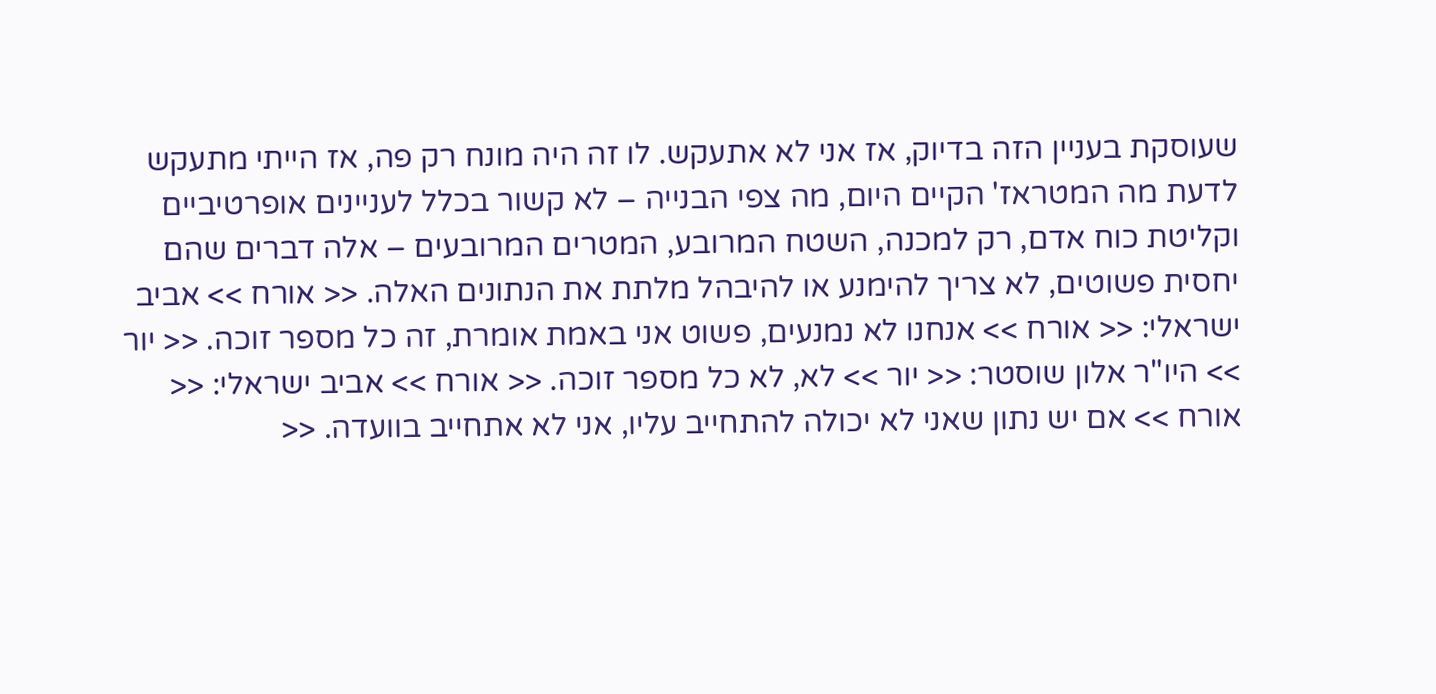שעוסקת בעניין הזה בדיוק, אז אני לא אתעקש. לו זה היה מונח רק פה, אז הייתי מתעקש לדעת מה המטראז' הקיים היום, מה צפי הבנייה – לא קשור בכלל לעניינים אופרטיביים וקליטת כוח אדם, רק למכנה, השטח המרובע, המטרים המרובעים – אלה דברים שהם יחסית פשוטים, לא צריך להימנע או להיבהל מלתת את הנתונים האלה. << אורח >> אביב ישראלי: << אורח >> אנחנו לא נמנעים, פשוט אני באמת אומרת, זה כל מספר זוכה. << יור >> היו"ר אלון שוסטר: << יור >> לא, לא כל מספר זוכה. << אורח >> אביב ישראלי: << אורח >> אם יש נתון שאני לא יכולה להתחייב עליו, אני לא אתחייב בוועדה. <<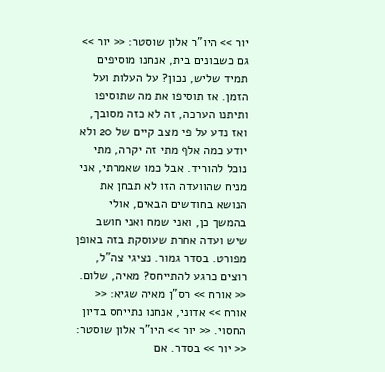יור >> היו"ר אלון שוסטר: << יור >> גם כשבונים בית, אנחנו מוסיפים תמיד שליש, נכון? על העלות ועל הזמן. אז תוסיפו את מה שתוסיפו ותיתנו הערכה, זה לא כזה מסובך, ואז נדע על פי מצב קיים של 20 ולא יודע כמה אלף מתי זה יקרה, מתי נוכל להוריד. אבל כמו שאמרתי, אני מניח שהוועדה הזו לא תבחן את הנושא בחודשים הבאים, אולי בהמשך כן, ואני שמח ואני חושב שיש ועדה אחרת שעוסקת בזה באופן מפורט. בסדר גמור. נציגי צה"ל, רוצים כרגע להתייחס? מאיה, שלום. << אורח >> רס"ן מאיה שגיא: << אורח >> אדוני, אנחנו נתייחס בדיון החסוי. << יור >> היו"ר אלון שוסטר: << יור >> בסדר. אם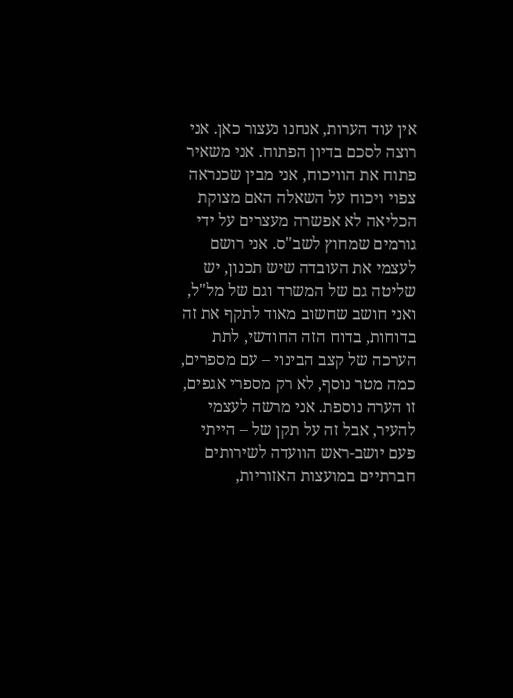אין עוד הערות, אנחנו נעצור כאן. אני רוצה לסכם בדיון הפתוח. אני משאיר פתוח את הוויכוח, אני מבין שכנראה צפוי ויכוח על השאלה האם מצוקת הכליאה לא אפשרה מעצרים על ידי גורמים שמחוץ לשב"ס. אני רושם לעצמי את העובדה שיש תכנון, יש שליטה גם של המשרד וגם של מל"ל, ואני חושב שחשוב מאוד לתקף את זה בדוחות, בדוח הזה החודשי, לתת הערכה של קצב הבינוי – עם מספרים, כמה מטר נוסף, לא רק מספרי אגפים, זו הערה נוספת. אני מרשה לעצמי להעיר, אבל זה על תקן של – הייתי פעם יושב-ראש הוועדה לשירותים חברתיים במועצות האזוריות,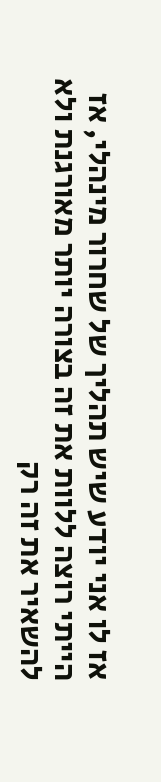אז לו אני יודע שיש תהליך של שחרור מינהלי, אז הייתי רוצה ללוות את זה בצורה יותר מאורגנת ולא להשאיר את זה רק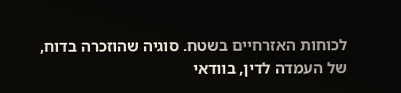לכוחות האזרחיים בשטח. סוגיה שהוזכרה בדוח, של העמדה לדין, בוודאי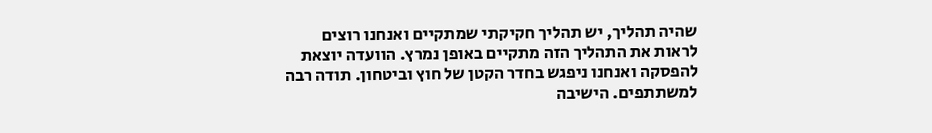שהיה תהליך, יש תהליך חקיקתי שמתקיים ואנחנו רוצים לראות את התהליך הזה מתקיים באופן נמרץ. הוועדה יוצאת להפסקה ואנחנו ניפגש בחדר הקטן של חוץ וביטחון. תודה רבה למשתתפים. הישיבה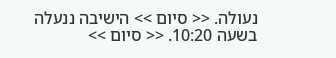נעולה. << סיום >> הישיבה ננעלה בשעה 10:20. << סיום >>